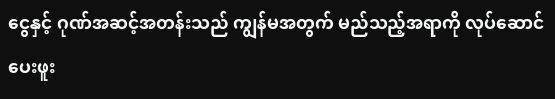ငွေနှင့် ဂုဏ်အဆင့်အတန်းသည် ကျွန်မအတွက် မည်သည့်အရာကို လုပ်ဆောင်ပေးဖူး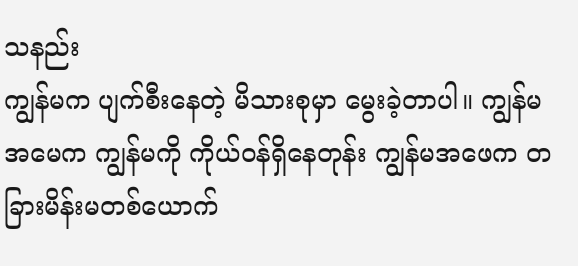သနည်း
ကျွန်မက ပျက်စီးနေတဲ့ မိသားစုမှာ မွေးခဲ့တာပါ။ ကျွန်မအမေက ကျွန်မကို ကိုယ်ဝန်ရှိနေတုန်း ကျွန်မအဖေက တခြားမိန်းမတစ်ယောက်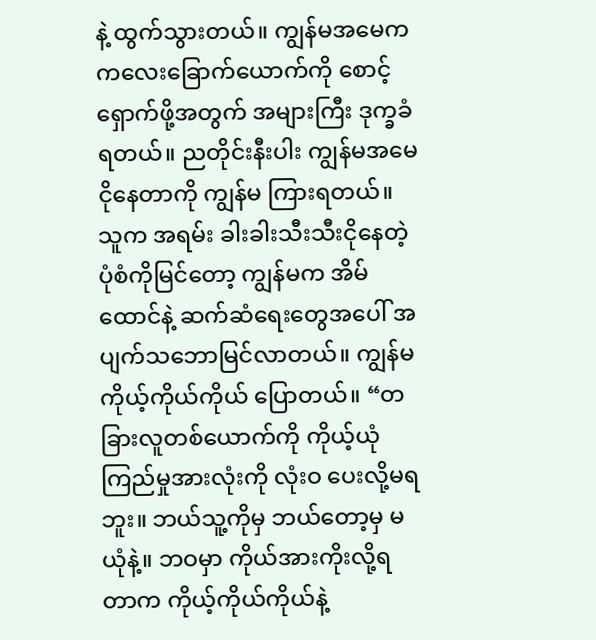နဲ့ ထွက်သွားတယ်။ ကျွန်မအမေက ကလေးခြောက်ယောက်ကို စောင့်ရှောက်ဖို့အတွက် အများကြီး ဒုက္ခခံရတယ်။ ညတိုင်းနီးပါး ကျွန်မအမေ ငိုနေတာကို ကျွန်မ ကြားရတယ်။ သူက အရမ်း ခါးခါးသီးသီးငိုနေတဲ့ပုံစံကိုမြင်တော့ ကျွန်မက အိမ်ထောင်နဲ့ ဆက်ဆံရေးတွေအပေါ် အပျက်သဘောမြင်လာတယ်။ ကျွန်မ ကိုယ့်ကိုယ်ကိုယ် ပြောတယ်။ “တခြားလူတစ်ယောက်ကို ကိုယ့်ယုံကြည်မှုအားလုံးကို လုံးဝ ပေးလို့မရဘူး။ ဘယ်သူ့ကိုမှ ဘယ်တော့မှ မယုံနဲ့။ ဘဝမှာ ကိုယ်အားကိုးလို့ရတာက ကိုယ့်ကိုယ်ကိုယ်နဲ့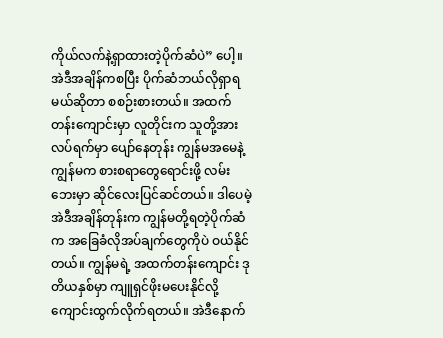ကိုယ်လက်နဲ့ရှာထားတဲ့ပိုက်ဆံပဲ” ပေါ့။ အဲဒီအချိန်ကစပြီး ပိုက်ဆံဘယ်လိုရှာရမယ်ဆိုတာ စစဉ်းစားတယ်။ အထက်တန်းကျောင်းမှာ လူတိုင်းက သူတို့အားလပ်ရက်မှာ ပျော်နေတုန်း ကျွန်မအမေနဲ့ ကျွန်မက စားစရာတွေရောင်းဖို့ လမ်းဘေးမှာ ဆိုင်လေးပြင်ဆင်တယ်။ ဒါပေမဲ့ အဲဒီအချိန်တုန်းက ကျွန်မတို့ရတဲ့ပိုက်ဆံက အခြေခံလိုအပ်ချက်တွေကိုပဲ ဝယ်နိုင်တယ်။ ကျွန်မရဲ့ အထက်တန်းကျောင်း ဒုတိယနှစ်မှာ ကျူရှင်ဖိုးမပေးနိုင်လို့ ကျောင်းထွက်လိုက်ရတယ်။ အဲဒီနောက်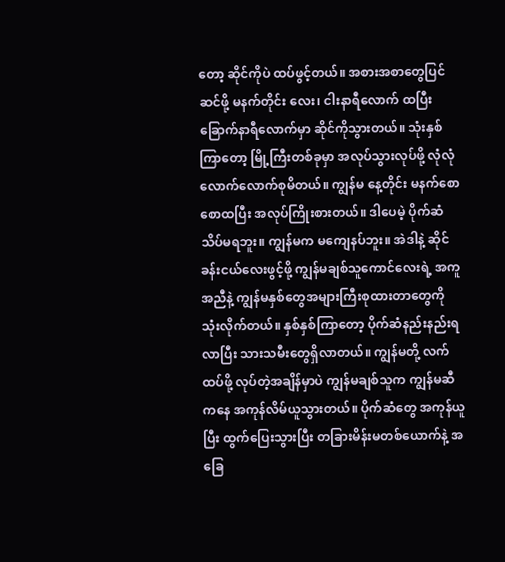တော့ ဆိုင်ကိုပဲ ထပ်ဖွင့်တယ်။ အစားအစာတွေပြင်ဆင်ဖို့ မနက်တိုင်း လေး၊ ငါးနာရီလောက် ထပြီး ခြောက်နာရီလောက်မှာ ဆိုင်ကိုသွားတယ်။ သုံးနှစ်ကြာတော့ မြို့ကြီးတစ်ခုမှာ အလုပ်သွားလုပ်ဖို့ လုံလုံလောက်လောက်စုမိတယ်။ ကျွန်မ နေ့တိုင်း မနက်စောစောထပြီး အလုပ်ကြိုးစားတယ်။ ဒါပေမဲ့ ပိုက်ဆံသိပ်မရဘူး။ ကျွန်မက မကျေနပ်ဘူး။ အဲဒါနဲ့ ဆိုင်ခန်းငယ်လေးဖွင့်ဖို့ ကျွန်မချစ်သူကောင်လေးရဲ့ အကူအညီနဲ့ ကျွန်မနှစ်တွေအများကြီးစုထားတာတွေကို သုံးလိုက်တယ်။ နှစ်နှစ်ကြာတော့ ပိုက်ဆံနည်းနည်းရလာပြီး သားသမီးတွေရှိလာတယ်။ ကျွန်မတို့ လက်ထပ်ဖို့ လုပ်တဲ့အချိန်မှာပဲ ကျွန်မချစ်သူက ကျွန်မဆီကနေ အကုန်လိမ်ယူသွားတယ်။ ပိုက်ဆံတွေ အကုန်ယူပြီး ထွက်ပြေးသွားပြီး တခြားမိန်းမတစ်ယောက်နဲ့ အခြေ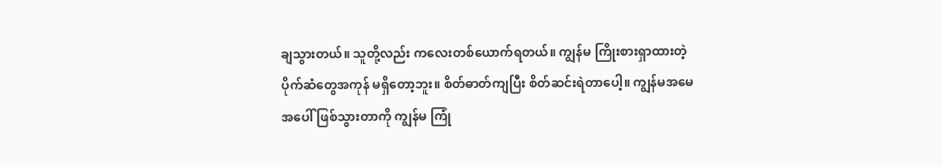ချသွားတယ်။ သူတို့လည်း ကလေးတစ်ယောက်ရတယ်။ ကျွန်မ ကြိုးစားရှာထားတဲ့ ပိုက်ဆံတွေအကုန် မရှိတော့ဘူး။ စိတ်ဓာတ်ကျပြီး စိတ်ဆင်းရဲတာပေါ့။ ကျွန်မအမေအပေါ် ဖြစ်သွားတာကို ကျွန်မ ကြုံ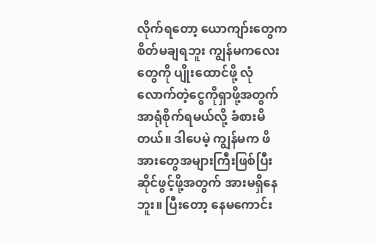လိုက်ရတော့ ယောကျာ်းတွေက စိတ်မချရဘူး ကျွန်မကလေးတွေကို ပျိုးထောင်ဖို့ လုံလောက်တဲ့ငွေကိုရှာဖို့အတွက် အာရုံစိုက်ရမယ်လို့ ခံစားမိတယ်။ ဒါပေမဲ့ ကျွန်မက ဖိအားတွေအများကြီးဖြစ်ပြီး ဆိုင်ဖွင့်ဖို့အတွက် အားမရှိနေဘူး။ ပြီးတော့ နေမကောင်း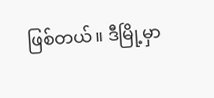ဖြစ်တယ်။ ဒီမြို့မှာ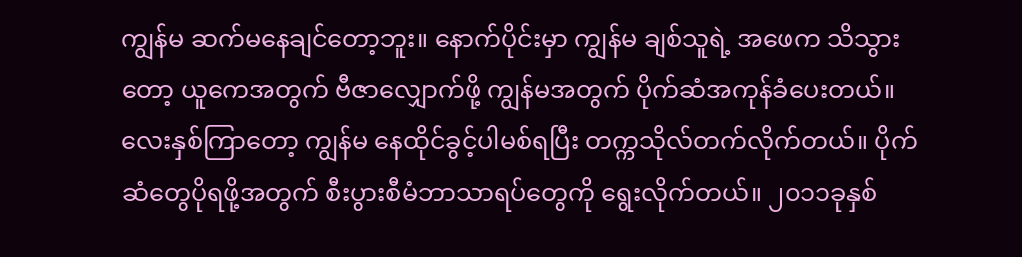ကျွန်မ ဆက်မနေချင်တော့ဘူး။ နောက်ပိုင်းမှာ ကျွန်မ ချစ်သူရဲ့ အဖေက သိသွားတော့ ယူကေအတွက် ဗီဇာလျှောက်ဖို့ ကျွန်မအတွက် ပိုက်ဆံအကုန်ခံပေးတယ်။ လေးနှစ်ကြာတော့ ကျွန်မ နေထိုင်ခွင့်ပါမစ်ရပြီး တက္ကသိုလ်တက်လိုက်တယ်။ ပိုက်ဆံတွေပိုရဖို့အတွက် စီးပွားစီမံဘာသာရပ်တွေကို ရွေးလိုက်တယ်။ ၂၀၁၁ခုနှစ်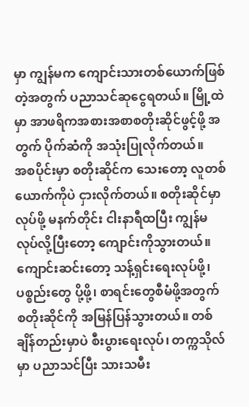မှာ ကျွန်မက ကျောင်းသားတစ်ယောက်ဖြစ်တဲ့အတွက် ပညာသင်ဆုငွေရတယ်။ မြို့ထဲမှာ အာဖရိကအစားအစာစတိုးဆိုင်ဖွင့်ဖို့ အတွက် ပိုက်ဆံကို အသုံးပြုလိုက်တယ်။
အစပိုင်းမှာ စတိုးဆိုင်က သေးတော့ လူတစ်ယောက်ကိုပဲ ငှားလိုက်တယ်။ စတိုးဆိုင်မှာလုပ်ဖို့ မနက်တိုင်း ငါးနာရီထပြီး ကျွန်မလုပ်လို့ပြီးတော့ ကျောင်းကိုသွားတယ်။ ကျောင်းဆင်းတော့ သန့်ရှင်းရေးလုပ်ဖို့၊ ပစ္စည်းတွေ ပို့ဖို့၊ စာရင်းတွေစီမံဖို့အတွက် စတိုးဆိုင်ကို အမြန်ပြန်သွားတယ်။ တစ်ချိန်တည်းမှာပဲ စီးပွားရေးလုပ်၊ တက္ကသိုလ်မှာ ပညာသင်ပြီး သားသမီး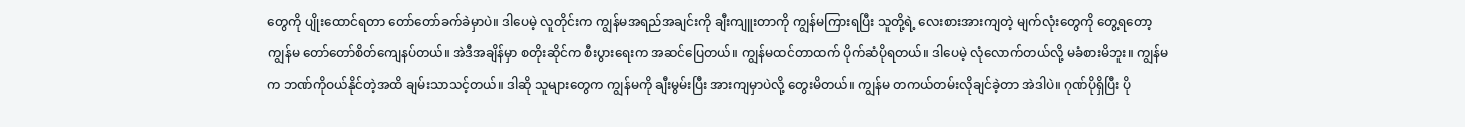တွေကို ပျိုးထောင်ရတာ တော်တော်ခက်ခဲမှာပဲ။ ဒါပေမဲ့ လူတိုင်းက ကျွန်မအရည်အချင်းကို ချီးကျူးတာကို ကျွန်မကြားရပြီး သူတို့ရဲ့ လေးစားအားကျတဲ့ မျက်လုံးတွေကို တွေ့ရတော့ ကျွန်မ တော်တော်စိတ်ကျေနပ်တယ်။ အဲဒီအချိန်မှာ စတိုးဆိုင်က စီးပွားရေးက အဆင်ပြေတယ်။ ကျွန်မထင်တာထက် ပိုက်ဆံပိုရတယ်။ ဒါပေမဲ့ လုံလောက်တယ်လို့ မခံစားမိဘူး။ ကျွန်မက ဘဏ်ကိုဝယ်နိုင်တဲ့အထိ ချမ်းသာသင့်တယ်။ ဒါဆို သူများတွေက ကျွန်မကို ချီးမွမ်းပြီး အားကျမှာပဲလို့ တွေးမိတယ်။ ကျွန်မ တကယ်တမ်းလိုချင်ခဲ့တာ အဲဒါပဲ။ ဂုဏ်ပိုရှိပြီး ပို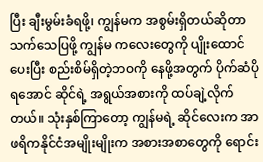ပြီး ချီးမွမ်းခံရဖို့၊ ကျွန်မက အစွမ်းရှိတယ်ဆိုတာ သက်သေပြဖို့ ကျွန်မ ကလေးတွေကို ပျိုးထောင်ပေးပြီး စည်းစိမ်ရှိတဲ့ဘဝကို နေဖို့အတွက် ပိုက်ဆံပိုရအောင် ဆိုင်ရဲ့ အရွယ်အစားကို ထပ်ချဲ့လိုက်တယ်။ သုံးနှစ်ကြာတော့ ကျွန်မရဲ့ ဆိုင်လေးက အာဖရိကနိုင်ငံအမျိုးမျိုးက အစားအစာတွေကို ရောင်း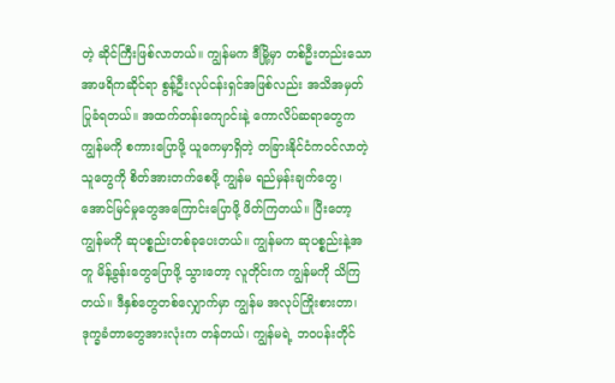တဲ့ ဆိုင်ကြီးဖြစ်လာတယ်။ ကျွန်မက ဒီမြို့မှာ တစ်ဦးတည်းသော အာဖရိကဆိုင်ရာ စွန့်ဦးလုပ်ငန်းရှင်အဖြစ်လည်း အသိအမှတ်ပြုခံရတယ်။ အထက်တန်းကျောင်းနဲ့ ကောလိပ်ဆရာတွေက ကျွန်မကို စကားပြောဖို့ ယူကေမှာရှိတဲ့ တခြားနိုင်ငံကဝင်လာတဲ့သူတွေကို စိတ်အားတက်စေဖို့ ကျွန်မ ရည်မှန်းချက်တွေ၊ အောင်မြင်မှုတွေအကြောင်းပြောဖို့ ဖိတ်ကြတယ်။ ပြီးတော့ ကျွန်မကို ဆုပစ္စည်းတစ်ခုပေးတယ်။ ကျွန်မက ဆုပစ္စည်းနဲ့အတူ မိန့်ခွန်းတွေပြောဖို့ သွားတော့ လူတိုင်းက ကျွန်မကို သိကြတယ်။ ဒီနှစ်တွေတစ်လျှောက်မှာ ကျွန်မ အလုပ်ကြိုးစားတာ၊ ဒုက္ခခံတာတွေအားလုံးက တန်တယ်၊ ကျွန်မရဲ့ ဘဝပန်းတိုင်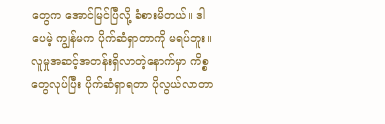တွေက အောင်မြင်ပြီလို့ ခံစားမိတယ်။ ဒါပေမဲ့ ကျွန်မက ပိုက်ဆံရှာတာကို မရပ်ဘူး။ လူမှုအဆင့်အတန်းရှိလာတဲ့နောက်မှာ ကိစ္စတွေလုပ်ပြီး ပိုက်ဆံရှာရတာ ပိုလွယ်လာတာ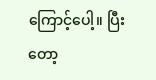ကြောင့်ပေါ့။ ပြီးတော့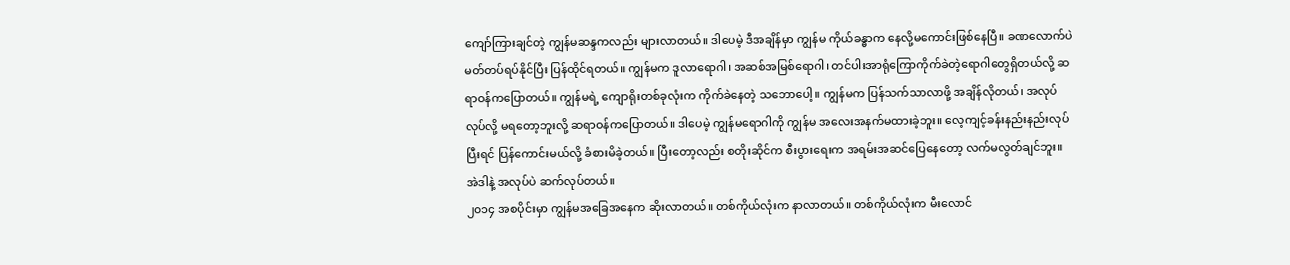ကျော်ကြားချင်တဲ့ ကျွန်မဆန္ဒကလည်း များလာတယ်။ ဒါပေမဲ့ ဒီအချိန်မှာ ကျွန်မ ကိုယ်ခန္ဓာက နေလို့မကောင်းဖြစ်နေပြီ။ ခဏလောက်ပဲ မတ်တပ်ရပ်နိုင်ပြီး ပြန်ထိုင်ရတယ်။ ကျွန်မက ဒူလာရောဂါ၊ အဆစ်အမြစ်ရောဂါ၊ တင်ပါးအာရုံကြောကိုက်ခဲတဲ့ရောဂါတွေရှိတယ်လို့ ဆရာဝန်ကပြောတယ်။ ကျွန်မရဲ့ ကျောရိုးတစ်ခုလုံးက ကိုက်ခဲနေတဲ့ သဘောပေါ့။ ကျွန်မက ပြန်သက်သာလာဖို့ အချိန်လိုတယ်၊ အလုပ်လုပ်လို့ မရတော့ဘူးလို့ ဆရာဝန်ကပြောတယ်။ ဒါပေမဲ့ ကျွန်မရောဂါကို ကျွန်မ အလေးအနက်မထားခဲ့ဘူး။ လေ့ကျင့်ခန်းနည်းနည်းလုပ်ပြီးရင် ပြန်ကောင်းမယ်လို့ ခံစားမိခဲ့တယ်။ ပြီးတော့လည်း စတိုးဆိုင်က စီးပွားရေးက အရမ်းအဆင်ပြေနေတော့ လက်မလွတ်ချင်ဘူး။ အဲဒါနဲ့ အလုပ်ပဲ ဆက်လုပ်တယ်။
၂၀၁၄ အစပိုင်းမှာ ကျွန်မအခြေအနေက ဆိုးလာတယ်။ တစ်ကိုယ်လုံးက နာလာတယ်။ တစ်ကိုယ်လုံးက မီးလောင်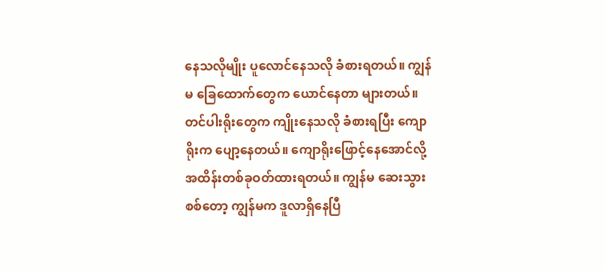နေသလိုမျိုး ပူလောင်နေသလို ခံစားရတယ်။ ကျွန်မ ခြေထောက်တွေက ယောင်နေတာ များတယ်။ တင်ပါးရိုးတွေက ကျိုးနေသလို ခံစားရပြီး ကျောရိုးက ပျော့နေတယ်။ ကျောရိုးဖြောင့်နေအောင်လို့ အထိန်းတစ်ခုဝတ်ထားရတယ်။ ကျွန်မ ဆေးသွားစစ်တော့ ကျွန်မက ဒူလာရှိနေပြီ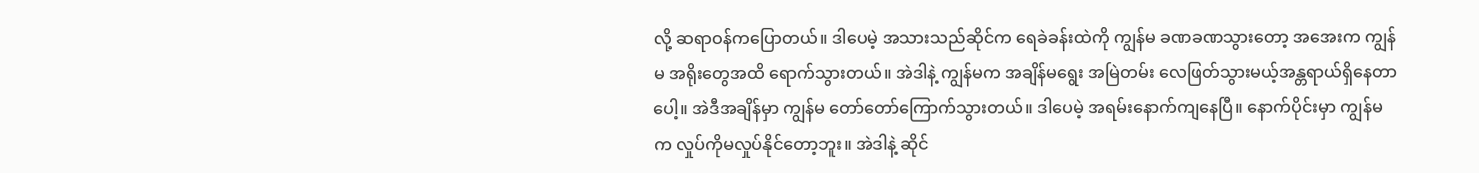လို့ ဆရာဝန်ကပြောတယ်။ ဒါပေမဲ့ အသားသည်ဆိုင်က ရေခဲခန်းထဲကို ကျွန်မ ခဏခဏသွားတော့ အအေးက ကျွန်မ အရိုးတွေအထိ ရောက်သွားတယ်။ အဲဒါနဲ့ ကျွန်မက အချိန်မရွေး အမြဲတမ်း လေဖြတ်သွားမယ့်အန္တရာယ်ရှိနေတာပေါ့။ အဲဒီအချိန်မှာ ကျွန်မ တော်တော်ကြောက်သွားတယ်။ ဒါပေမဲ့ အရမ်းနောက်ကျနေပြီ။ နောက်ပိုင်းမှာ ကျွန်မက လှုပ်ကိုမလှုပ်နိုင်တော့ဘူး။ အဲဒါနဲ့ ဆိုင်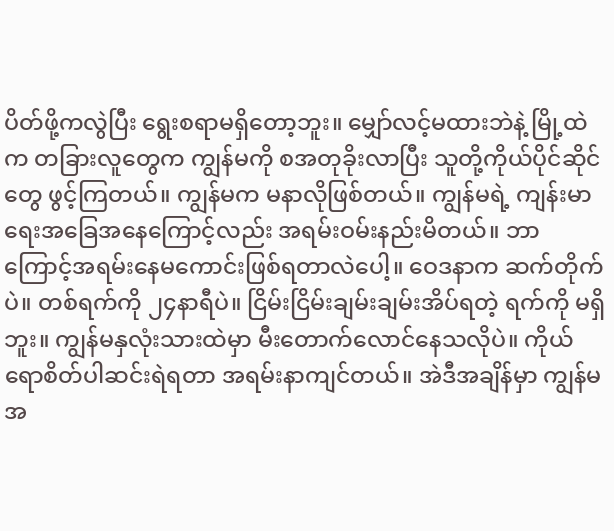ပိတ်ဖို့ကလွဲပြီး ရွေးစရာမရှိတော့ဘူး။ မျှော်လင့်မထားဘဲနဲ့ မြို့ထဲက တခြားလူတွေက ကျွန်မကို စအတုခိုးလာပြီး သူတို့ကိုယ်ပိုင်ဆိုင်တွေ ဖွင့်ကြတယ်။ ကျွန်မက မနာလိုဖြစ်တယ်။ ကျွန်မရဲ့ ကျန်းမာရေးအခြေအနေကြောင့်လည်း အရမ်းဝမ်းနည်းမိတယ်။ ဘာကြောင့်အရမ်းနေမကောင်းဖြစ်ရတာလဲပေါ့။ ဝေဒနာက ဆက်တိုက်ပဲ။ တစ်ရက်ကို ၂၄နာရီပဲ။ ငြိမ်းငြိမ်းချမ်းချမ်းအိပ်ရတဲ့ ရက်ကို မရှိဘူး။ ကျွန်မနှလုံးသားထဲမှာ မီးတောက်လောင်နေသလိုပဲ။ ကိုယ်ရောစိတ်ပါဆင်းရဲရတာ အရမ်းနာကျင်တယ်။ အဲဒီအချိန်မှာ ကျွန်မ အ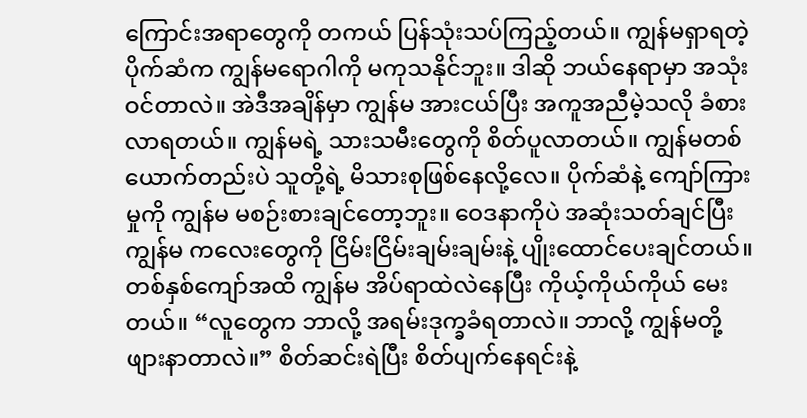ကြောင်းအရာတွေကို တကယ် ပြန်သုံးသပ်ကြည့်တယ်။ ကျွန်မရှာရတဲ့ ပိုက်ဆံက ကျွန်မရောဂါကို မကုသနိုင်ဘူး။ ဒါဆို ဘယ်နေရာမှာ အသုံးဝင်တာလဲ။ အဲဒီအချိန်မှာ ကျွန်မ အားငယ်ပြီး အကူအညီမဲ့သလို ခံစားလာရတယ်။ ကျွန်မရဲ့ သားသမီးတွေကို စိတ်ပူလာတယ်။ ကျွန်မတစ်ယောက်တည်းပဲ သူတို့ရဲ့ မိသားစုဖြစ်နေလို့လေ။ ပိုက်ဆံနဲ့ ကျော်ကြားမှုကို ကျွန်မ မစဉ်းစားချင်တော့ဘူး။ ဝေဒနာကိုပဲ အဆုံးသတ်ချင်ပြီး ကျွန်မ ကလေးတွေကို ငြိမ်းငြိမ်းချမ်းချမ်းနဲ့ ပျိုးထောင်ပေးချင်တယ်။ တစ်နှစ်ကျော်အထိ ကျွန်မ အိပ်ရာထဲလဲနေပြီး ကိုယ့်ကိုယ်ကိုယ် မေးတယ်။ “လူတွေက ဘာလို့ အရမ်းဒုက္ခခံရတာလဲ။ ဘာလို့ ကျွန်မတို့ ဖျားနာတာလဲ။” စိတ်ဆင်းရဲပြီး စိတ်ပျက်နေရင်းနဲ့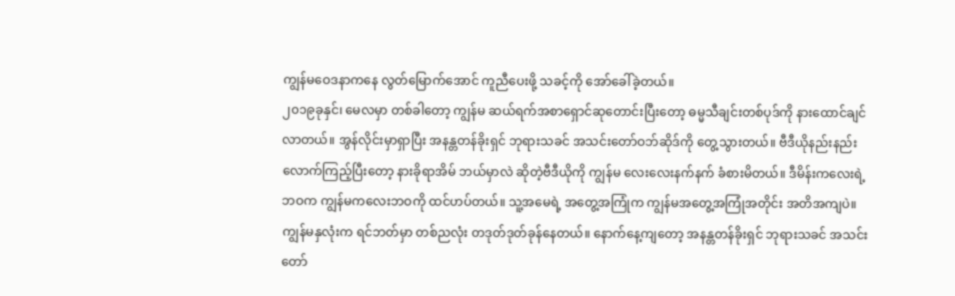ကျွန်မဝေဒနာကနေ လွတ်မြောက်အောင် ကူညီပေးဖို့ သခင့်ကို အော်ခေါ်ခဲ့တယ်။
၂၀၁၉ခုနှင်၊ မေလမှာ တစ်ခါတော့ ကျွန်မ ဆယ်ရက်အစာရှောင်ဆုတောင်းပြီးတော့ ဓမ္မသီချင်းတစ်ပုဒ်ကို နားထောင်ချင်လာတယ်။ အွန်လိုင်းမှာရှာပြီး အနန္တတန်ခိုးရှင် ဘုရားသခင် အသင်းတော်ဝဘ်ဆိုဒ်ကို တွေ့သွားတယ်။ ဗီဒီယိုနည်းနည်းလောက်ကြည့်ပြီးတော့ နားခိုရာအိမ် ဘယ်မှာလဲ ဆိုတဲ့ဗီဒီယိုကို ကျွန်မ လေးလေးနက်နက် ခံစားမိတယ်။ ဒီမိန်းကလေးရဲ့ဘဝက ကျွန်မကလေးဘဝကို ထင်ဟပ်တယ်။ သူ့အမေရဲ့ အတွေ့အကြုံက ကျွန်မအတွေ့အကြုံအတိုင်း အတိအကျပဲ။ ကျွန်မနှလုံးက ရင်ဘတ်မှာ တစ်ညလုံး တဒုတ်ဒုတ်ခုန်နေတယ်။ နောက်နေ့ကျတော့ အနန္တတန်ခိုးရှင် ဘုရားသခင် အသင်းတော်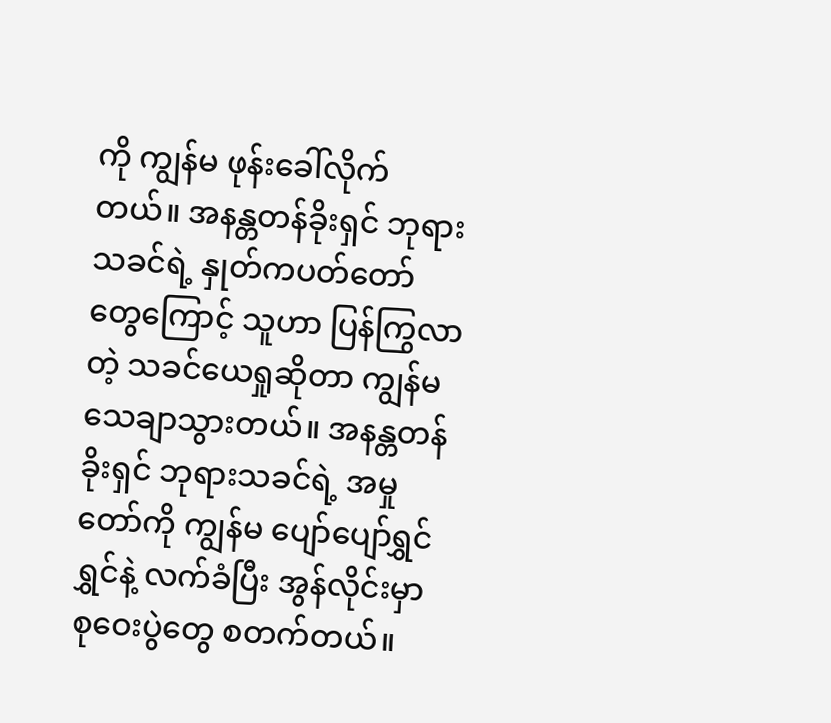ကို ကျွန်မ ဖုန်းခေါ်လိုက်တယ်။ အနန္တတန်ခိုးရှင် ဘုရားသခင်ရဲ့ နှုတ်ကပတ်တော်တွေကြောင့် သူဟာ ပြန်ကြွလာတဲ့ သခင်ယေရှုဆိုတာ ကျွန်မ သေချာသွားတယ်။ အနန္တတန်ခိုးရှင် ဘုရားသခင်ရဲ့ အမှုတော်ကို ကျွန်မ ပျော်ပျော်ရွှင်ရွှင်နဲ့ လက်ခံပြီး အွန်လိုင်းမှာ စုဝေးပွဲတွေ စတက်တယ်။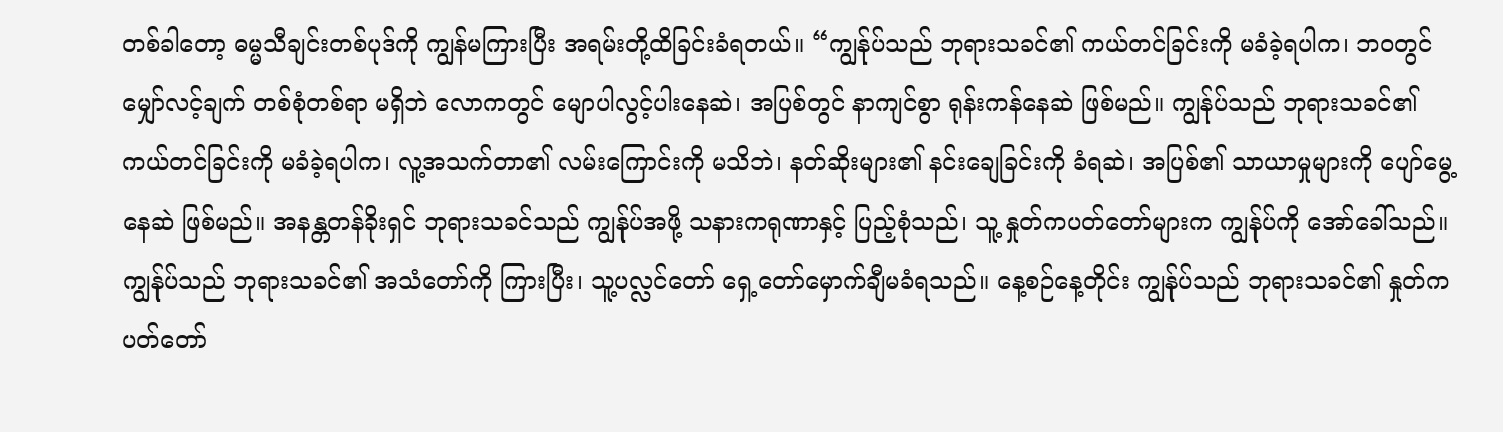တစ်ခါတော့ ဓမ္မသီချင်းတစ်ပုဒ်ကို ကျွန်မကြားပြီး အရမ်းတို့ထိခြင်းခံရတယ်။ “ကျွန်ုပ်သည် ဘုရားသခင်၏ ကယ်တင်ခြင်းကို မခံခဲ့ရပါက၊ ဘဝတွင် မျှော်လင့်ချက် တစ်စုံတစ်ရာ မရှိဘဲ လောကတွင် မျောပါလွင့်ပါးနေဆဲ၊ အပြစ်တွင် နာကျင်စွာ ရုန်းကန်နေဆဲ ဖြစ်မည်။ ကျွန်ုပ်သည် ဘုရားသခင်၏ ကယ်တင်ခြင်းကို မခံခဲ့ရပါက၊ လူ့အသက်တာ၏ လမ်းကြောင်းကို မသိဘဲ၊ နတ်ဆိုးများ၏ နင်းချေခြင်းကို ခံရဆဲ၊ အပြစ်၏ သာယာမှုများကို ပျော်မွေ့နေဆဲ ဖြစ်မည်။ အနန္တတန်ခိုးရှင် ဘုရားသခင်သည် ကျွန်ုပ်အဖို့ သနားကရုဏာနှင့် ပြည့်စုံသည်၊ သူ့ နှုတ်ကပတ်တော်များက ကျွန်ုပ်ကို အော်ခေါ်သည်။ ကျွန်ုပ်သည် ဘုရားသခင်၏ အသံတော်ကို ကြားပြီး၊ သူ့ပလ္လင်တော် ရှေ့တော်မှောက်ချီမခံရသည်။ နေ့စဉ်နေ့တိုင်း ကျွန်ုပ်သည် ဘုရားသခင်၏ နှုတ်ကပတ်တော်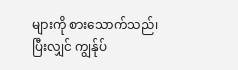များကို စားသောက်သည်၊ ပြီးလျှင် ကျွန်ုပ်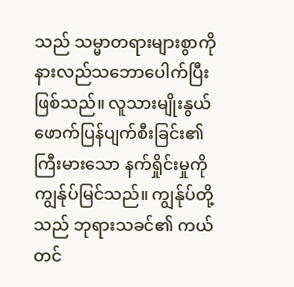သည် သမ္မာတရားများစွာကို နားလည်သဘောပေါက်ပြီးဖြစ်သည်။ လူသားမျိုးနွယ် ဖောက်ပြန်ပျက်စီးခြင်း၏ ကြီးမားသော နက်ရှိုင်းမှုကို ကျွန်ုပ်မြင်သည်။ ကျွန်ုပ်တို့သည် ဘုရားသခင်၏ ကယ်တင်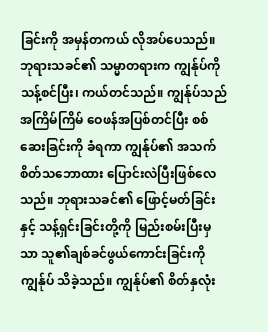ခြင်းကို အမှန်တကယ် လိုအပ်ပေသည်။ ဘုရားသခင်၏ သမ္မာတရားက ကျွန်ုပ်ကို သန့်စင်ပြီး၊ ကယ်တင်သည်။ ကျွန်ုပ်သည် အကြိမ်ကြိမ် ဝေဖန်အပြစ်တင်ပြီး စစ်ဆေးခြင်းကို ခံရကာ ကျွန်ုပ်၏ အသက်စိတ်သဘောထား ပြောင်းလဲပြီးဖြစ်လေသည်။ ဘုရားသခင်၏ ဖြောင့်မတ်ခြင်းနှင့် သန့်ရှင်းခြင်းတို့ကို မြည်းစမ်းပြီးမှသာ သူ၏ချစ်ခင်ဖွယ်ကောင်းခြင်းကို ကျွန်ုပ် သိခဲ့သည်။ ကျွန်ုပ်၏ စိတ်နှလုံး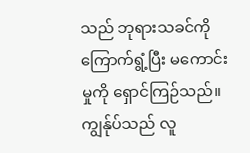သည် ဘုရားသခင်ကို ကြောက်ရွံ့ပြီး မကောင်းမှုကို ရှောင်ကြဉ်သည်။ ကျွန်ုပ်သည် လူ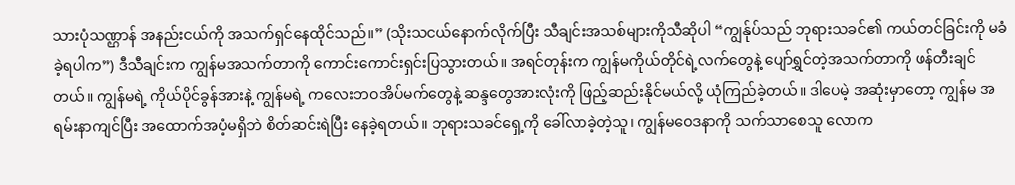သားပုံသဏ္ဌာန် အနည်းငယ်ကို အသက်ရှင်နေထိုင်သည်။” (သိုးသငယ်နောက်လိုက်ပြီး သီချင်းအသစ်များကိုသီဆိုပါ “ကျွန်ုပ်သည် ဘုရားသခင်၏ ကယ်တင်ခြင်းကို မခံခဲ့ရပါက”) ဒီသီချင်းက ကျွန်မအသက်တာကို ကောင်းကောင်းရှင်းပြသွားတယ်။ အရင်တုန်းက ကျွန်မကိုယ်တိုင်ရဲ့လက်တွေနဲ့ ပျော်ရွှင်တဲ့အသက်တာကို ဖန်တီးချင်တယ်။ ကျွန်မရဲ့ ကိုယ်ပိုင်ခွန်အားနဲ့ ကျွန်မရဲ့ ကလေးဘဝအိပ်မက်တွေနဲ့ ဆန္ဒတွေအားလုံးကို ဖြည့်ဆည်းနိုင်မယ်လို့ ယုံကြည်ခဲ့တယ်။ ဒါပေမဲ့ အဆုံးမှာတော့ ကျွန်မ အရမ်းနာကျင်ပြီး အထောက်အပံ့မရှိဘဲ စိတ်ဆင်းရဲပြီး နေခဲ့ရတယ်။ ဘုရားသခင်ရှေ့ကို ခေါ်လာခဲ့တဲ့သူ၊ ကျွန်မဝေဒနာကို သက်သာစေသူ လောက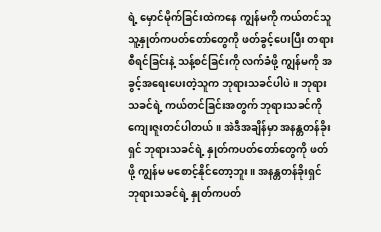ရဲ့ မှောင်မိုက်ခြင်းထဲကနေ ကျွန်မကို ကယ်တင်သူ သူ့နှုတ်ကပတ်တော်တွေကို ဖတ်ခွင့်ပေးပြီး တရားစီရင်ခြင်းနဲ့ သန့်စင်ခြင်းကို လက်ခံဖို့ ကျွန်မကို အခွင့်အရေးပေးတဲ့သူက ဘုရားသခင်ပါပဲ။ ဘုရားသခင်ရဲ့ ကယ်တင်ခြင်းအတွက် ဘုရားသခင်ကို ကျေးဇူးတင်ပါတယ်။ အဲဒီအချိန်မှာ အနန္တတန်ခိုးရှင် ဘုရားသခင်ရဲ့ နှုတ်ကပတ်တော်တွေကို ဖတ်ဖို့ ကျွန်မ မစောင့်နိုင်တော့ဘူး။ အနန္တတန်ခိုးရှင် ဘုရားသခင်ရဲ့ နှုတ်ကပတ်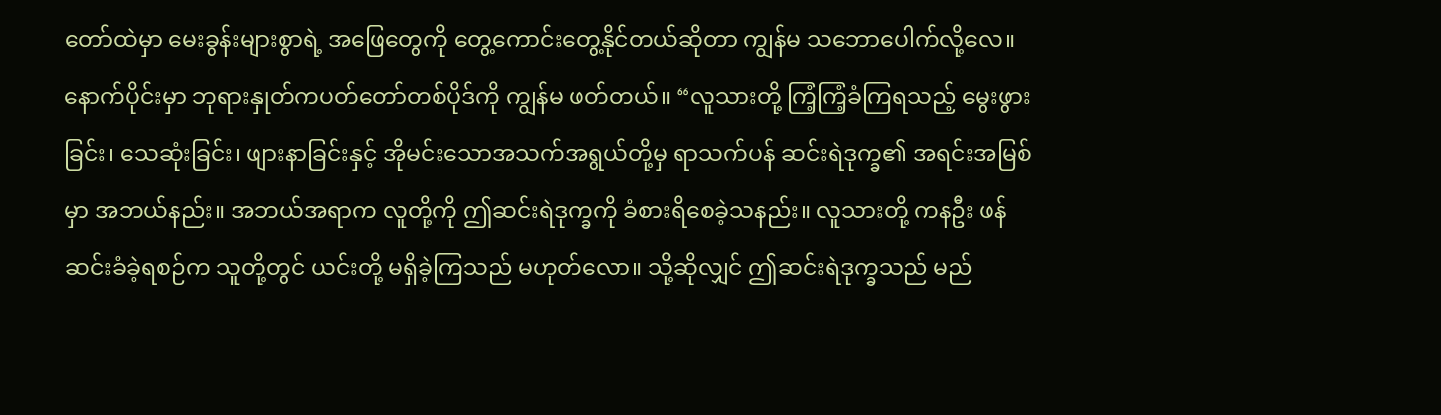တော်ထဲမှာ မေးခွန်းများစွာရဲ့ အဖြေတွေကို တွေ့ကောင်းတွေ့နိုင်တယ်ဆိုတာ ကျွန်မ သဘောပေါက်လို့လေ။
နောက်ပိုင်းမှာ ဘုရားနှုတ်ကပတ်တော်တစ်ပိုဒ်ကို ကျွန်မ ဖတ်တယ်။ “လူသားတို့ ကြံ့ကြံ့ခံကြရသည့် မွေးဖွားခြင်း၊ သေဆုံးခြင်း၊ ဖျားနာခြင်းနှင့် အိုမင်းသောအသက်အရွယ်တို့မှ ရာသက်ပန် ဆင်းရဲဒုက္ခ၏ အရင်းအမြစ်မှာ အဘယ်နည်း။ အဘယ်အရာက လူတို့ကို ဤဆင်းရဲဒုက္ခကို ခံစားရိစေခဲ့သနည်း။ လူသားတို့ ကနဦး ဖန်ဆင်းခံခဲ့ရစဉ်က သူတို့တွင် ယင်းတို့ မရှိခဲ့ကြသည် မဟုတ်လော။ သို့ဆိုလျှင် ဤဆင်းရဲဒုက္ခသည် မည်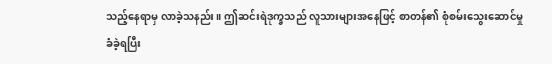သည့်နေရာမှ လာခဲ့သနည်း။ ဤဆင်းရဲဒုက္ခသည် လူသားများအနေဖြင့် စာတန်၏ စုံစမ်းသွေးဆောင်မှု ခံခဲ့ရပြီး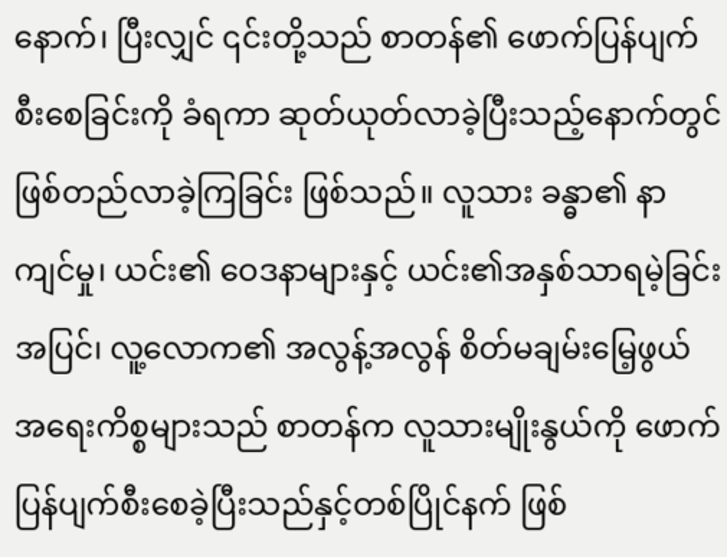နောက်၊ ပြီးလျှင် ၎င်းတို့သည် စာတန်၏ ဖောက်ပြန်ပျက်စီးစေခြင်းကို ခံရကာ ဆုတ်ယုတ်လာခဲ့ပြီးသည့်နောက်တွင် ဖြစ်တည်လာခဲ့ကြခြင်း ဖြစ်သည်။ လူသား ခန္ဓာ၏ နာကျင်မှု၊ ယင်း၏ ဝေဒနာများနှင့် ယင်း၏အနှစ်သာရမဲ့ခြင်းအပြင်၊ လူ့လောက၏ အလွန့်အလွန် စိတ်မချမ်းမြေ့ဖွယ် အရေးကိစ္စများသည် စာတန်က လူသားမျိုးနွယ်ကို ဖောက်ပြန်ပျက်စီးစေခဲ့ပြီးသည်နှင့်တစ်ပြိုင်နက် ဖြစ်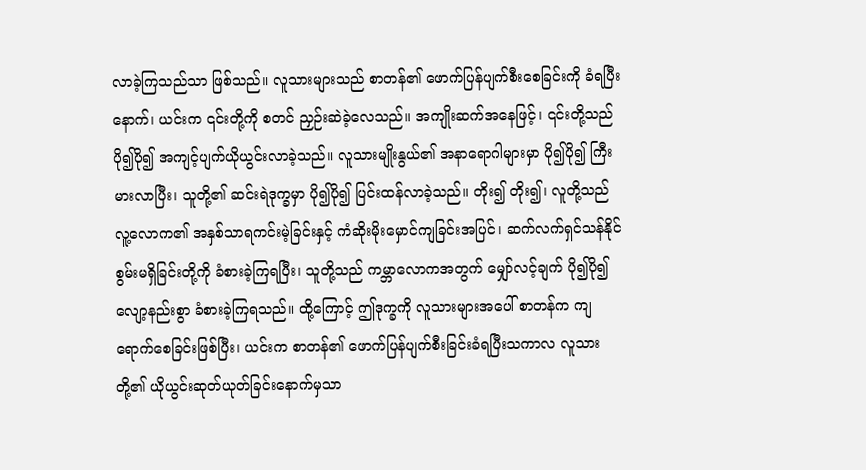လာခဲ့ကြသည်သာ ဖြစ်သည်။ လူသားများသည် စာတန်၏ ဖောက်ပြန်ပျက်စီးစေခြင်းကို ခံရပြီးနောက်၊ ယင်းက ၎င်းတို့ကို စတင် ညှဉ်းဆဲခဲ့လေသည်။ အကျိုးဆက်အနေဖြင့်၊ ၎င်းတို့သည် ပို၍ပို၍ အကျင့်ပျက်ယိုယွင်းလာခဲ့သည်။ လူသားမျိုးနွယ်၏ အနာရောဂါများမှာ ပို၍ပို၍ ကြီးမားလာပြီး၊ သူတို့၏ ဆင်းရဲဒုက္ခမှာ ပို၍ပို၍ ပြင်းထန်လာခဲ့သည်။ တိုး၍ တိုး၍၊ လူတို့သည် လူ့လောက၏ အနှစ်သာရကင်းမဲ့ခြင်းနှင့် ကံဆိုးမိုးမှောင်ကျခြင်းအပြင်၊ ဆက်လက်ရှင်သန်နိုင်စွမ်းမရှိခြင်းတို့ကို ခံစားခဲ့ကြရပြီး၊ သူတို့သည် ကမ္ဘာလောကအတွက် မျှော်လင့်ချက် ပို၍ပို၍လျော့နည်းစွာ ခံစားခဲ့ကြရသည်။ ထို့ကြောင့် ဤဒုက္ခကို လူသားများအပေါ် စာတန်က ကျရောက်စေခြင်းဖြစ်ပြီး၊ ယင်းက စာတန်၏ ဖောက်ပြန်ပျက်စီးခြင်းခံရပြီးသကာလ လူသားတို့၏ ယိုယွင်းဆုတ်ယုတ်ခြင်းနောက်မှသာ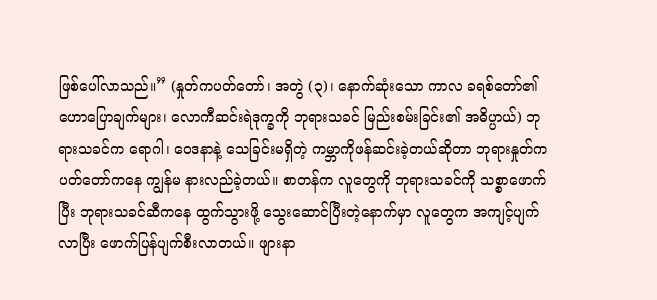ဖြစ်ပေါ်လာသည်။” (နှုတ်ကပတ်တော်၊ အတွဲ (၃)၊ နောက်ဆုံးသော ကာလ ခရစ်တော်၏ ဟောပြောချက်များ၊ လောကီဆင်းရဲဒုက္ခကို ဘုရားသခင် မြည်းစမ်းခြင်း၏ အဓိပ္ပာယ်) ဘုရားသခင်က ရောဂါ၊ ဝေဒနာနဲ့ သေခြင်းမရှိတဲ့ ကမ္ဘာကိုဖန်ဆင်းခဲ့တယ်ဆိုတာ ဘုရားနှုတ်ကပတ်တော်ကနေ ကျွန်မ နားလည်ခဲ့တယ်။ စာတန်က လူတွေကို ဘုရားသခင်ကို သစ္စာဖောက်ပြီး ဘုရားသခင်ဆီကနေ ထွက်သွားဖို့ သွေးဆောင်ပြီးတဲ့နောက်မှာ လူတွေက အကျင့်ပျက်လာပြီး ဖောက်ပြန်ပျက်စီးလာတယ်။ ဖျားနာ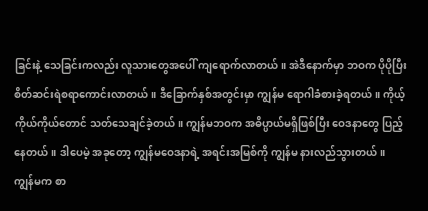ခြင်းနဲ့ သေခြင်းကလည်း လူသားတွေအပေါ် ကျရောက်လာတယ်။ အဲဒီနောက်မှာ ဘဝက ပိုပိုပြီး စိတ်ဆင်းရဲစရာကောင်းလာတယ်။ ဒီခြောက်နှစ်အတွင်းမှာ ကျွန်မ ရောဂါခံစားခဲ့ရတယ်။ ကိုယ့်ကိုယ်ကိုယ်တောင် သတ်သေချင်ခဲ့တယ်။ ကျွန်မဘဝက အဓိပ္ပာယ်မရှိဖြစ်ပြီး ဝေဒနာတွေ ပြည့်နေတယ်။ ဒါပေမဲ့ အခုတော့ ကျွန်မဝေဒနာရဲ့ အရင်းအမြစ်ကို ကျွန်မ နားလည်သွားတယ်။ ကျွန်မက စာ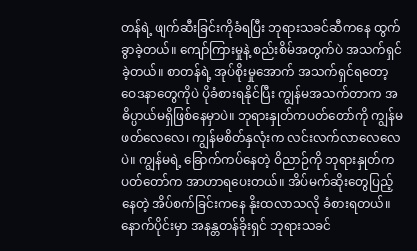တန်ရဲ့ ဖျက်ဆီးခြင်းကိုခံရပြီး ဘုရားသခင်ဆီကနေ ထွက်ခွာခဲ့တယ်။ ကျော်ကြားမှုနဲ့ စည်းစိမ်အတွက်ပဲ အသက်ရှင်ခဲ့တယ်။ စာတန်ရဲ့ အုပ်စိုးမှုအောက် အသက်ရှင်ရတော့ ဝေဒနာတွေကိုပဲ ပိုခံစားရနိုင်ပြီး ကျွန်မအသက်တာက အဓိပ္ပာယ်မရှိဖြစ်နေမှာပဲ။ ဘုရားနှုတ်ကပတ်တော်ကို ကျွန်မ ဖတ်လေလေ၊ ကျွန်မစိတ်နှလုံးက လင်းလက်လာလေလေပဲ။ ကျွန်မရဲ့ ခြောက်ကပ်နေတဲ့ ဝိညာဉ်ကို ဘုရားနှုတ်ကပတ်တော်က အာဟာရပေးတယ်။ အိပ်မက်ဆိုးတွေပြည့်နေတဲ့ အိပ်စက်ခြင်းကနေ နိုးထလာသလို ခံစားရတယ်။
နောက်ပိုင်းမှာ အနန္တတန်ခိုးရှင် ဘုရားသခင်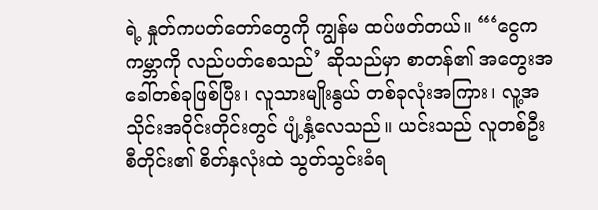ရဲ့ နှုတ်ကပတ်တော်တွေကို ကျွန်မ ထပ်ဖတ်တယ်။ “‘ငွေက ကမ္ဘာကို လည်ပတ်စေသည်’ ဆိုသည်မှာ စာတန်၏ အတွေးအခေါ်တစ်ခုဖြစ်ပြီး၊ လူသားမျိုးနွယ် တစ်ခုလုံးအကြား၊ လူ့အသိုင်းအဝိုင်းတိုင်းတွင် ပျံ့နှံ့လေသည်။ ယင်းသည် လူတစ်ဦးစီတိုင်း၏ စိတ်နှလုံးထဲ သွတ်သွင်းခံရ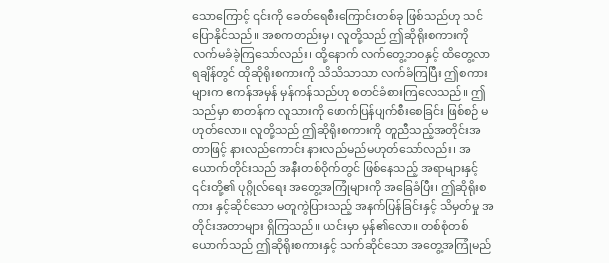သောကြောင့် ၎င်းကို ခေတ်ရေစီးကြောင်းတစ်ခု ဖြစ်သည်ဟု သင်ပြောနိုင်သည်။ အစကတည်းမှ၊ လူတို့သည် ဤဆိုရိုးစကားကို လက်မခံခဲ့ကြသော်လည်း၊ ထို့နောက် လက်တွေ့ဘဝနှင့် ထိတွေ့လာရချိန်တွင် ထိုဆိုရိုးစကားကို သိသိသာသာ လက်ခံကြပြီး ဤစကားများက ဧကန်အမှန် မှန်ကန်သည်ဟု စတင်ခံစားကြလေသည်။ ဤသည်မှာ စာတန်က လူသားကို ဖောက်ပြန်ပျက်စီးစေခြင်း ဖြစ်စဉ် မဟုတ်လော။ လူတို့သည် ဤဆိုရိုးစကားကို တူညီသည့်အတိုင်းအတာဖြင့် နားလည်ကောင်း နားလည်မည်မဟုတ်သော်လည်း၊ အယောက်တိုင်းသည် အနီးတစ်ဝိုက်တွင် ဖြစ်နေသည့် အရာများနှင့် ၎င်းတို့၏ ပုဂ္ဂိုလ်ရေး အတွေ့အကြုံများကို အခြေခံပြီး၊ ဤဆိုရိုးစကား နှင့်ဆိုင်သော မတူကွဲပြားသည့် အနက်ပြန်ခြင်းနှင့် သိမှတ်မှု အတိုင်းအတာများ ရှိကြသည်။ ယင်းမှာ မှန်၏လော။ တစ်စုံတစ်ယောက်သည် ဤဆိုရိုးစကားနှင့် သက်ဆိုင်သော အတွေ့အကြုံမည်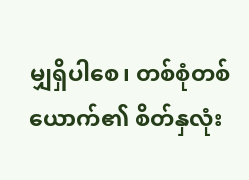မျှရှိပါစေ၊ တစ်စုံတစ်ယောက်၏ စိတ်နှလုံး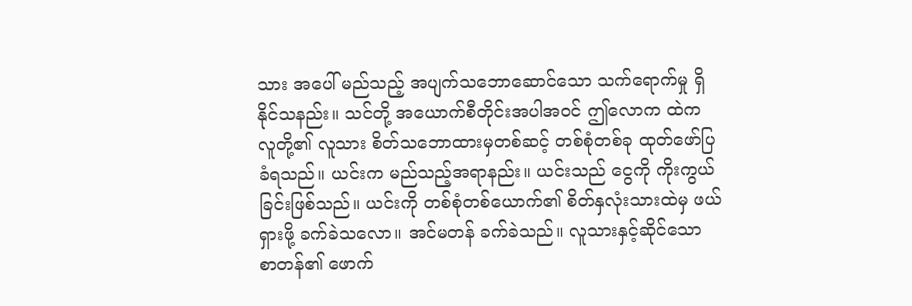သား အပေါ် မည်သည့် အပျက်သဘောဆောင်သော သက်ရောက်မှု ရှိနိုင်သနည်း။ သင်တို့ အယောက်စီတိုင်းအပါအဝင် ဤလောက ထဲက လူတို့၏ လူသား စိတ်သဘောထားမှတစ်ဆင့် တစ်စုံတစ်ခု ထုတ်ဖော်ပြခံရသည်။ ယင်းက မည်သည့်အရာနည်း။ ယင်းသည် ငွေကို ကိုးကွယ်ခြင်းဖြစ်သည်။ ယင်းကို တစ်စုံတစ်ယောက်၏ စိတ်နှလုံးသားထဲမှ ဖယ်ရှားဖို့ ခက်ခဲသလော။ အင်မတန် ခက်ခဲသည်။ လူသားနှင့်ဆိုင်သော စာတန်၏ ဖောက်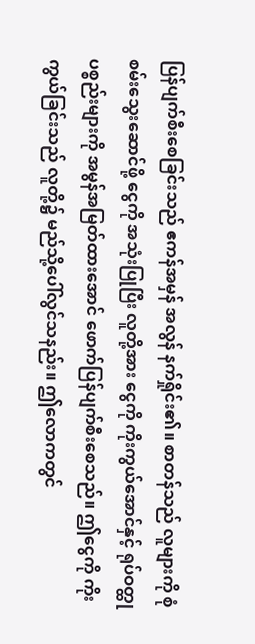ပြန်ပျက်စီးစေခြင်းသည် ဧကန်အမှန် အလွန် နက်ရှိုင်း၏။ စာတန်သည် လူများကို စုံစမ်းသွေးဆောင်ဖို့ ငွေကို အသုံးပြုပြီး လူတို့အား ငွေကို ကိုးကွယ်အောင်နှင့် ရုပ်ဝတ္ထုပစ္စည်းများကို အမွန်အမြတ်ထားအောင် ဖောက်ပြန်ပျက်စီးစေသည်။ ဤငွေကို ကိုးကွယ်ခြင်းသည် လူတို့၌ မည်သို့ပေါ်လွင်သနည်း။ ဤလောကတွင်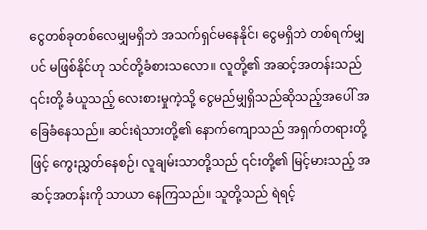ငွေတစ်ခုတစ်လေမျှမရှိဘဲ အသက်ရှင်မနေနိုင်၊ ငွေမရှိဘဲ တစ်ရက်မျှပင် မဖြစ်နိုင်ဟု သင်တို့ခံစားသလော။ လူတို့၏ အဆင့်အတန်းသည် ၎င်းတို့ ခံယူသည့် လေးစားမှုကဲ့သို့ ငွေမည်မျှရှိသည်ဆိုသည့်အပေါ် အခြေခံနေသည်။ ဆင်းရဲသားတို့၏ နောက်ကျောသည် အရှက်တရားတို့ဖြင့် ကွေးညွှတ်နေစဉ်၊ လူချမ်းသာတို့သည် ၎င်းတို့၏ မြင့်မားသည့် အဆင့်အတန်းကို သာယာ နေကြသည်။ သူတို့သည် ရဲရင့်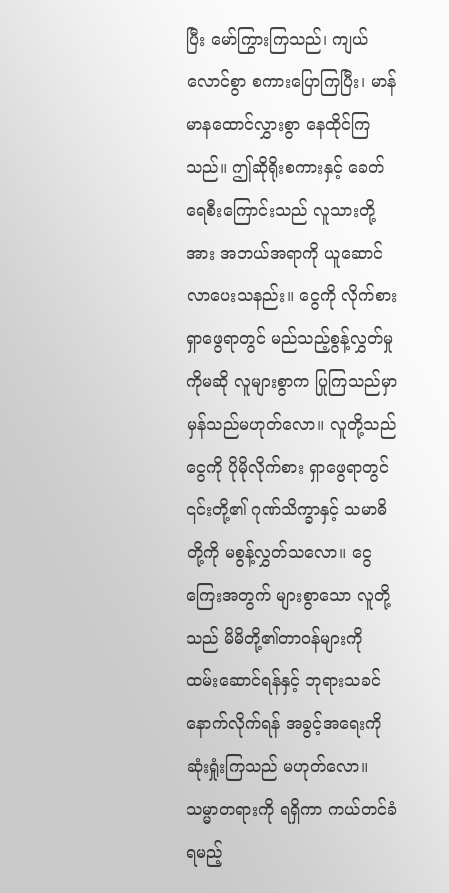ပြီး မော်ကြွားကြသည်၊ ကျယ်လောင်စွာ စကားပြောကြပြီး၊ မာန်မာနထောင်လွှားစွာ နေထိုင်ကြသည်။ ဤဆိုရိုးစကားနှင့် ခေတ်ရေစီးကြောင်းသည် လူသားတို့အား အဘယ်အရာကို ယူဆောင်လာပေးသနည်း။ ငွေကို လိုက်စားရှာဖွေရာတွင် မည်သည့်စွန့်လွှတ်မှုကိုမဆို လူများစွာက ပြုကြသည်မှာ မှန်သည်မဟုတ်လော။ လူတို့သည် ငွေကို ပိုမိုလိုက်စား ရှာဖွေရာတွင် ၎င်းတို့၏ ဂုဏ်သိက္ခာနှင့် သမာဓိတို့ကို မစွန့်လွှတ်သလော။ ငွေကြေးအတွက် များစွာသော လူတို့သည် မိမိတို့၏တာဝန်များကို ထမ်းဆောင်ရန်နှင့် ဘုရားသခင်နောက်လိုက်ရန် အခွင့်အရေးကို ဆုံးရှုံးကြသည် မဟုတ်လော။ သမ္မာတရားကို ရရှိကာ ကယ်တင်ခံရမည့်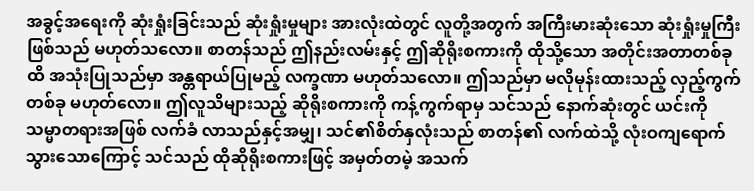အခွင့်အရေးကို ဆုံးရှုံးခြင်းသည် ဆုံးရှုံးမှုများ အားလုံးထဲတွင် လူတို့အတွက် အကြီးမားဆုံးသော ဆုံးရှုံးမှုကြီးဖြစ်သည် မဟုတ်သလော။ စာတန်သည် ဤနည်းလမ်းနှင့် ဤဆိုရိုးစကားကို ထိုသို့သော အတိုင်းအတာတစ်ခုထိ အသုံးပြုသည်မှာ အန္တရာယ်ပြုမည့် လက္ခဏာ မဟုတ်သလော။ ဤသည်မှာ မလိုမုန်းထားသည့် လှည့်ကွက်တစ်ခု မဟုတ်လော။ ဤလူသိများသည့် ဆိုရိုးစကားကို ကန့်ကွက်ရာမှ သင်သည် နောက်ဆုံးတွင် ယင်းကို သမ္မာတရားအဖြစ် လက်ခံ လာသည်နှင့်အမျှ၊ သင်၏စိတ်နှလုံးသည် စာတန်၏ လက်ထဲသို့ လုံးဝကျရောက်သွားသောကြောင့် သင်သည် ထိုဆိုရိုးစကားဖြင့် အမှတ်တမဲ့ အသက်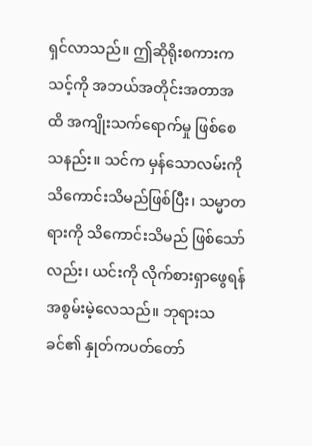ရှင်လာသည်။ ဤဆိုရိုးစကားက သင့်ကို အဘယ်အတိုင်းအတာအထိ အကျိုးသက်ရောက်မှု ဖြစ်စေသနည်း။ သင်က မှန်သောလမ်းကို သိကောင်းသိမည်ဖြစ်ပြီး၊ သမ္မာတရားကို သိကောင်းသိမည် ဖြစ်သော်လည်း၊ ယင်းကို လိုက်စားရှာဖွေရန် အစွမ်းမဲ့လေသည်။ ဘုရားသခင်၏ နှုတ်ကပတ်တော်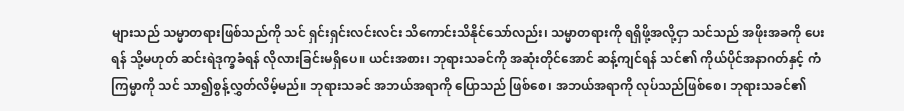များသည် သမ္မာတရားဖြစ်သည်ကို သင် ရှင်းရှင်းလင်းလင်း သိကောင်းသိနိုင်သော်လည်း၊ သမ္မာတရားကို ရရှိဖို့အလို့ငှာ သင်သည် အဖိုးအခကို ပေးရန် သို့မဟုတ် ဆင်းရဲဒုက္ခခံရန် လိုလားခြင်းမရှိပေ။ ယင်းအစား၊ ဘုရားသခင်ကို အဆုံးတိုင်အောင် ဆန့်ကျင်ရန် သင်၏ ကိုယ်ပိုင်အနာဂတ်နှင့် ကံကြမ္မာကို သင် သာ၍စွန့်လွှတ်လိမ့်မည်။ ဘုရားသခင် အဘယ်အရာကို ပြောသည် ဖြစ်စေ၊ အဘယ်အရာကို လုပ်သည်ဖြစ်စေ၊ ဘုရားသခင်၏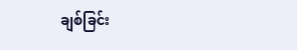ချစ်ခြင်း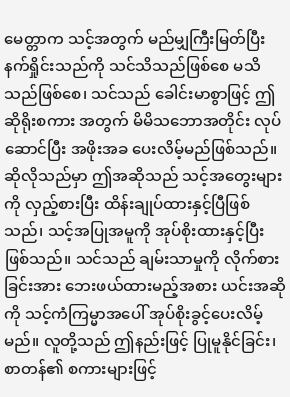မေတ္တာက သင့်အတွက် မည်မျှကြီးမြတ်ပြီး နက်ရှိုင်းသည်ကို သင်သိသည်ဖြစ်စေ မသိသည်ဖြစ်စေ၊ သင်သည် ခေါင်းမာစွာဖြင့် ဤဆိုရိုးစကား အတွက် မိမိသဘောအတိုင်း လုပ်ဆောင်ပြီး အဖိုးအခ ပေးလိမ့်မည်ဖြစ်သည်။ ဆိုလိုသည်မှာ ဤအဆိုသည် သင့်အတွေးများကို လှည့်စားပြီး ထိန်းချုပ်ထားနှင့်ပြီဖြစ်သည်၊ သင့်အပြုအမူကို အုပ်စိုးထားနှင့်ပြီးဖြစ်သည်။ သင်သည် ချမ်းသာမှုကို လိုက်စားခြင်းအား ဘေးဖယ်ထားမည့်အစား ယင်းအဆိုကို သင့်ကံကြမ္မာအပေါ် အုပ်စိုးခွင့်ပေးလိမ့်မည်။ လူတို့သည် ဤနည်းဖြင့် ပြုမူနိုင်ခြင်း၊ စာတန်၏ စကားများဖြင့်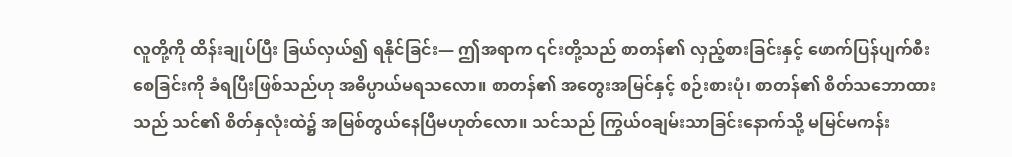လူတို့ကို ထိန်းချုပ်ပြီး ခြယ်လှယ်၍ ရနိုင်ခြင်း— ဤအရာက ၎င်းတို့သည် စာတန်၏ လှည့်စားခြင်းနှင့် ဖောက်ပြန်ပျက်စီးစေခြင်းကို ခံရပြီးဖြစ်သည်ဟု အဓိပ္ပာယ်မရသလော။ စာတန်၏ အတွေးအမြင်နှင့် စဉ်းစားပုံ၊ စာတန်၏ စိတ်သဘောထားသည် သင်၏ စိတ်နှလုံးထဲ၌ အမြစ်တွယ်နေပြီမဟုတ်လော။ သင်သည် ကြွယ်ဝချမ်းသာခြင်းနောက်သို့ မမြင်မကန်း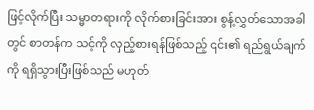ဖြင့်လိုက်ပြီး သမ္မာတရားကို လိုက်စားခြင်းအား စွန့်လွှတ်သောအခါတွင် စာတန်က သင့်ကို လှည့်စားရန်ဖြစ်သည့် ၎င်း၏ ရည်ရွယ်ချက်ကို ရရှိသွားပြီးဖြစ်သည် မဟုတ်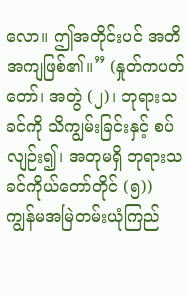လော။ ဤအတိုင်းပင် အတိအကျဖြစ်၏။” (နှုတ်ကပတ်တော်၊ အတွဲ (၂)၊ ဘုရားသခင်ကို သိကျွမ်းခြင်းနှင့် စပ်လျဉ်း၍၊ အတုမရှိ ဘုရားသခင်ကိုယ်တော်တိုင် (၅)) ကျွန်မအမြဲတမ်းယုံကြည်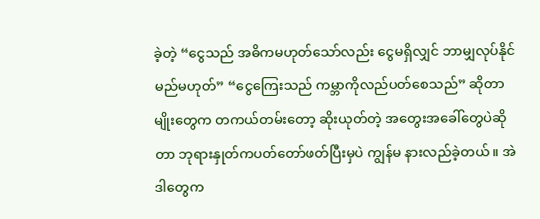ခဲ့တဲ့ “ငွေသည် အဓိကမဟုတ်သော်လည်း ငွေမရှိလျှင် ဘာမျှလုပ်နိုင်မည်မဟုတ်” “ငွေကြေးသည် ကမ္ဘာကိုလည်ပတ်စေသည်” ဆိုတာမျိုးတွေက တကယ်တမ်းတော့ ဆိုးယုတ်တဲ့ အတွေးအခေါ်တွေပဲဆိုတာ ဘုရားနှုတ်ကပတ်တော်ဖတ်ပြီးမှပဲ ကျွန်မ နားလည်ခဲ့တယ်။ အဲဒါတွေက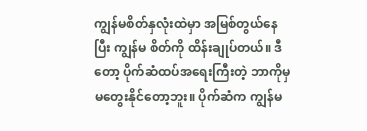ကျွန်မစိတ်နှလုံးထဲမှာ အမြစ်တွယ်နေပြီး ကျွန်မ စိတ်ကို ထိန်းချုပ်တယ်။ ဒီတော့ ပိုက်ဆံထပ်အရေးကြီးတဲ့ ဘာကိုမှ မတွေးနိုင်တော့ဘူး။ ပိုက်ဆံက ကျွန်မ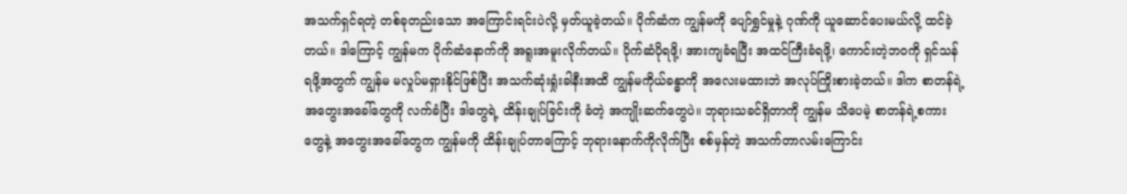အသက်ရှင်ရတဲ့ တစ်ခုတည်းသော အကြောင်းရင်းပဲလို့ မှတ်ယူခဲ့တယ်။ ပိုက်ဆံက ကျွန်မကို ပျော်ရွှင်မှုနဲ့ ဂုဏ်ကို ယူဆောင်ပေးမယ်လို့ ထင်ခဲ့တယ်။ ဒါကြောင့် ကျွန်မက ပိုက်ဆံနောက်ကို အရူးအမူးလိုက်တယ်။ ပိုက်ဆံပိုရဖို့၊ အားကျခံရပြီး အထင်ကြီးခံရဖို့၊ ကောင်းတဲ့ဘဝကို ရှင်သန်ရဖို့အတွက် ကျွန်မ မလှုပ်မရှားနိုင်ဖြစ်ပြီး အသက်ဆုံးရှုံးခါနီးအထိ ကျွန်မကိုယ်ခန္ဓာကို အလေးမထားဘဲ အလုပ်ကြိုးစားခဲ့တယ်။ ဒါက စာတန်ရဲ့ အတွေးအခေါ်တွေကို လက်ခံပြီး ဒါတွေရဲ့ ထိန်းချုပ်ခြင်းကို ခံတဲ့ အကျိုးဆက်တွေပဲ။ ဘုရားသခင်ရှိတာကို ကျွန်မ သိပေမဲ့ စာတန်ရဲ့စကားတွေနဲ့ အတွေးအခေါ်တွေက ကျွန်မကို ထိန်းချုပ်တာကြောင့် ဘုရားနောက်ကိုလိုက်ပြီး စစ်မှန်တဲ့ အသက်တာလမ်းကြောင်း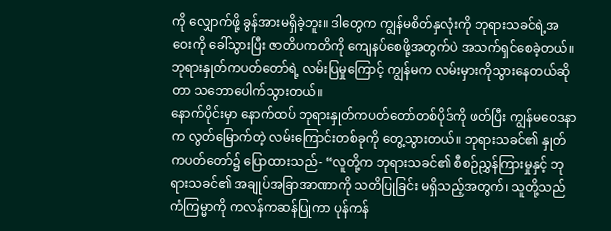ကို လျှောက်ဖို့ ခွန်အားမရှိခဲ့ဘူး။ ဒါတွေက ကျွန်မစိတ်နှလုံးကို ဘုရားသခင်ရဲ့အဝေးကို ခေါ်သွားပြီး ဇာတိပကတိကို ကျေနပ်စေဖို့အတွက်ပဲ အသက်ရှင်စေခဲ့တယ်။ ဘုရားနှုတ်ကပတ်တော်ရဲ့ လမ်းပြမှုကြောင့် ကျွန်မက လမ်းမှားကိုသွားနေတယ်ဆိုတာ သဘောပေါက်သွားတယ်။
နောက်ပိုင်းမှာ နောက်ထပ် ဘုရားနှုတ်ကပတ်တော်တစ်ပိုဒ်ကို ဖတ်ပြီး ကျွန်မဝေဒနာက လွတ်မြောက်တဲ့ လမ်းကြောင်းတစ်ခုကို တွေ့သွားတယ်။ ဘုရားသခင်၏ နှုတ်ကပတ်တော်၌ ပြောထားသည်- “လူတို့က ဘုရားသခင်၏ စီစဉ်ညွှန်ကြားမှုနှင့် ဘုရားသခင်၏ အချုပ်အခြာအာဏာကို သတိပြုခြင်း မရှိသည့်အတွက်၊ သူတို့သည် ကံကြမ္မာကို ကလန်ကဆန်ပြုကာ ပုန်ကန်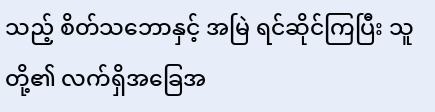သည့် စိတ်သဘောနှင့် အမြဲ ရင်ဆိုင်ကြပြီး သူတို့၏ လက်ရှိအခြေအ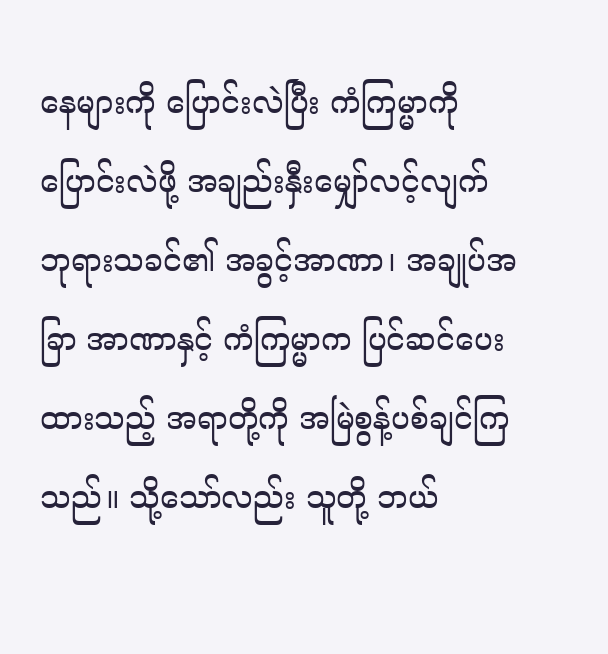နေများကို ပြောင်းလဲပြီး ကံကြမ္မာကို ပြောင်းလဲဖို့ အချည်းနှီးမျှော်လင့်လျက် ဘုရားသခင်၏ အခွင့်အာဏာ၊ အချုပ်အခြာ အာဏာနှင့် ကံကြမ္မာက ပြင်ဆင်ပေးထားသည့် အရာတို့ကို အမြဲစွန့်ပစ်ချင်ကြသည်။ သို့သော်လည်း သူတို့ ဘယ်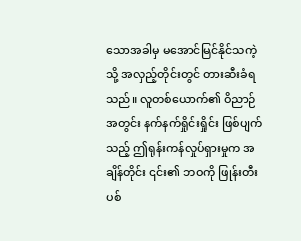သောအခါမှ မအောင်မြင်နိုင်သကဲ့သို့ အလှည့်တိုင်းတွင် တားဆီးခံရသည်။ လူတစ်ယောက်၏ ဝိညာဉ် အတွင်း နက်နက်ရှိုင်းရှိုင်း ဖြစ်ပျက်သည့် ဤရုန်းကန်လှုပ်ရှားမှုက အချိန်တိုင်း ၎င်း၏ ဘဝကို ဖြုန်းတီးပစ်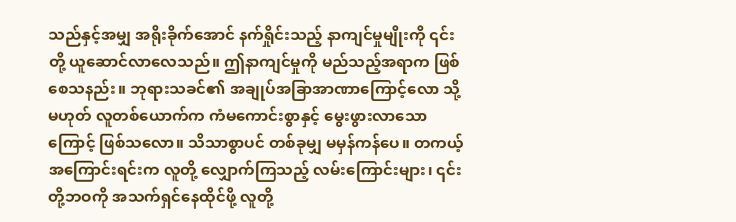သည်နှင့်အမျှ အရိုးခိုက်အောင် နက်ရှိုင်းသည့် နာကျင်မှုမျိုးကို ၎င်းတို့ ယူဆောင်လာလေသည်။ ဤနာကျင်မှုကို မည်သည့်အရာက ဖြစ်စေသနည်း။ ဘုရားသခင်၏ အချုပ်အခြာအာဏာကြောင့်လော သို့မဟုတ် လူတစ်ယောက်က ကံမကောင်းစွာနှင့် မွေးဖွားလာသောကြောင့် ဖြစ်သလော။ သိသာစွာပင် တစ်ခုမျှ မမှန်ကန်ပေ။ တကယ့်အကြောင်းရင်းက လူတို့ လျှောက်ကြသည့် လမ်းကြောင်းများ၊ ၎င်းတို့ဘဝကို အသက်ရှင်နေထိုင်ဖို့ လူတို့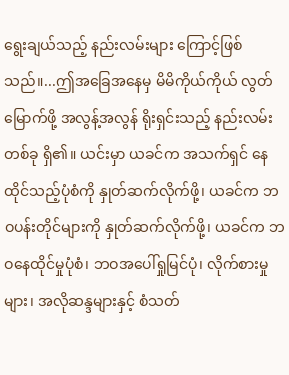ရွေးချယ်သည့် နည်းလမ်းများ ကြောင့်ဖြစ်သည်။...ဤအခြေအနေမှ မိမိကိုယ်ကိုယ် လွတ်မြောက်ဖို့ အလွန့်အလွန် ရိုးရှင်းသည့် နည်းလမ်းတစ်ခု ရှိ၏။ ယင်းမှာ ယခင်က အသက်ရှင် နေထိုင်သည့်ပုံစံကို နှုတ်ဆက်လိုက်ဖို့၊ ယခင်က ဘဝပန်းတိုင်များကို နှုတ်ဆက်လိုက်ဖို့၊ ယခင်က ဘဝနေထိုင်မှုပုံစံ၊ ဘဝအပေါ်ရှုမြင်ပုံ၊ လိုက်စားမှုများ၊ အလိုဆန္ဒများနှင့် စံသတ်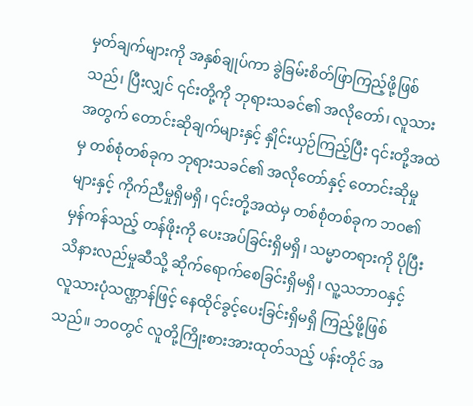မှတ်ချက်များကို အနှစ်ချုပ်ကာ ခွဲခြမ်းစိတ်ဖြာကြည့်ဖို့ဖြစ်သည်၊ ပြီးလျှင် ၎င်းတို့ကို ဘုရားသခင်၏ အလိုတော်၊ လူသားအတွက် တောင်းဆိုချက်များနှင့် နှိုင်းယှဉ်ကြည့်ပြီး ၎င်းတို့အထဲမှ တစ်စုံတစ်ခုက ဘုရားသခင်၏ အလိုတော်နှင့် တောင်းဆိုမှုများနှင့် ကိုက်ညီမှုရှိမရှိ၊ ၎င်းတို့အထဲမှ တစ်စုံတစ်ခုက ဘဝ၏ မှန်ကန်သည့် တန်ဖိုးကို ပေးအပ်ခြင်းရှိမရှိ၊ သမ္မာတရားကို ပိုပြီးသိနားလည်မှုဆီသို့ ဆိုက်ရောက်စေခြင်းရှိမရှိ၊ လူ့သဘာဝနှင့် လူသားပုံသဏ္ဌာန်ဖြင့် နေထိုင်ခွင့်ပေးခြင်းရှိမရှိ ကြည့်ဖို့ဖြစ်သည်။ ဘဝတွင် လူတို့ကြိုးစားအားထုတ်သည့် ပန်းတိုင် အ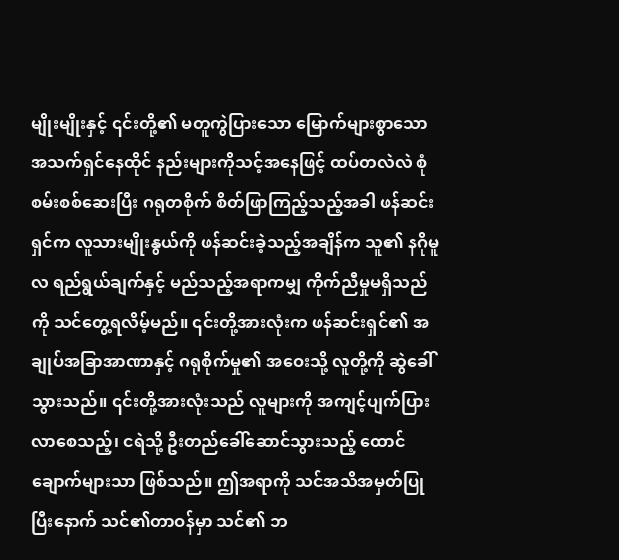မျိုးမျိုးနှင့် ၎င်းတို့၏ မတူကွဲပြားသော မြောက်များစွာသော အသက်ရှင်နေထိုင် နည်းများကိုသင့်အနေဖြင့် ထပ်တလဲလဲ စုံစမ်းစစ်ဆေးပြီး ဂရုတစိုက် စိတ်ဖြာကြည့်သည့်အခါ ဖန်ဆင်းရှင်က လူသားမျိုးနွယ်ကို ဖန်ဆင်းခဲ့သည့်အချိန်က သူ၏ နဂိုမူလ ရည်ရွယ်ချက်နှင့် မည်သည့်အရာကမျှ ကိုက်ညီမှုမရှိသည်ကို သင်တွေ့ရလိမ့်မည်။ ၎င်းတို့အားလုံးက ဖန်ဆင်းရှင်၏ အချုပ်အခြာအာဏာနှင့် ဂရုစိုက်မှု၏ အဝေးသို့ လူတို့ကို ဆွဲခေါ်သွားသည်။ ၎င်းတို့အားလုံးသည် လူများကို အကျင့်ပျက်ပြားလာစေသည့်၊ ငရဲသို့ ဦးတည်ခေါ်ဆောင်သွားသည့် ထောင်ချောက်များသာ ဖြစ်သည်။ ဤအရာကို သင်အသိအမှတ်ပြုပြီးနောက် သင်၏တာဝန်မှာ သင်၏ ဘ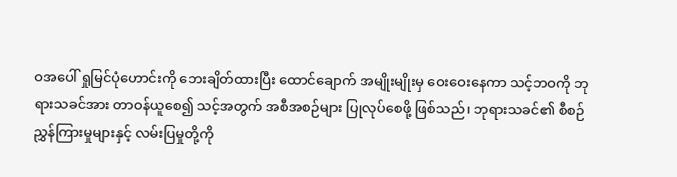ဝအပေါ် ရှုမြင်ပုံဟောင်းကို ဘေးချိတ်ထားပြီး ထောင်ချောက် အမျိုးမျိုးမှ ဝေးဝေးနေကာ သင့်ဘဝကို ဘုရားသခင်အား တာဝန်ယူစေ၍ သင့်အတွက် အစီအစဉ်များ ပြုလုပ်စေဖို့ ဖြစ်သည်၊ ဘုရားသခင်၏ စီစဉ်ညွှန်ကြားမှုများနှင့် လမ်းပြမှုတို့ကို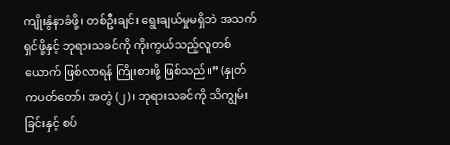ကျိုးနွံနာခံဖို့၊ တစ်ဦးချင်း ရွေးချယ်မှုမရှိဘဲ အသက်ရှင်ဖို့နှင့် ဘုရားသခင်ကို ကိုးကွယ်သည့်လူတစ်ယောက် ဖြစ်လာရန် ကြိုးစားဖို့ ဖြစ်သည်။” (နှုတ်ကပတ်တော်၊ အတွဲ (၂)၊ ဘုရားသခင်ကို သိကျွမ်းခြင်းနှင့် စပ်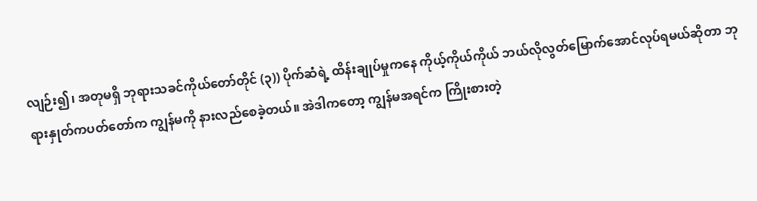လျဉ်း၍၊ အတုမရှိ ဘုရားသခင်ကိုယ်တော်တိုင် (၃)) ပိုက်ဆံရဲ့ ထိန်းချုပ်မှုကနေ ကိုယ့်ကိုယ်ကိုယ် ဘယ်လိုလွတ်မြောက်အောင်လုပ်ရမယ်ဆိုတာ ဘုရားနှုတ်ကပတ်တော်က ကျွန်မကို နားလည်စေခဲ့တယ်။ အဲဒါကတော့ ကျွန်မအရင်က ကြိုးစားတဲ့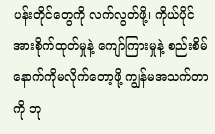ပန်းတိုင်တွေကို လက်လွတ်ဖို့၊ ကိုယ်ပိုင်အားစိုက်ထုတ်မှုနဲ့ ကျော်ကြားမှုနဲ့ စည်းစိမ်နောက်ကိုမလိုက်တော့ဖို့ ကျွန်မအသက်တာကို ဘု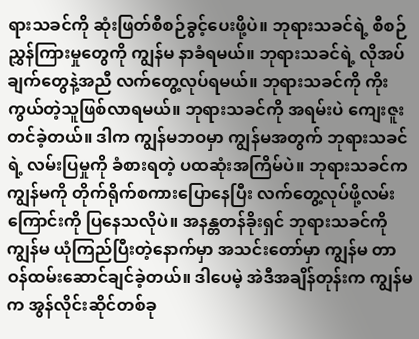ရားသခင်ကို ဆုံးဖြတ်စီစဉ်ခွင့်ပေးဖို့ပဲ။ ဘုရားသခင်ရဲ့ စီစဉ်ညွှန်ကြားမှုတွေကို ကျွန်မ နာခံရမယ်။ ဘုရားသခင်ရဲ့ လိုအပ်ချက်တွေနဲ့အညီ လက်တွေ့လုပ်ရမယ်။ ဘုရားသခင်ကို ကိုးကွယ်တဲ့သူဖြစ်လာရမယ်။ ဘုရားသခင်ကို အရမ်းပဲ ကျေးဇူးတင်ခဲ့တယ်။ ဒါက ကျွန်မဘဝမှာ ကျွန်မအတွက် ဘုရားသခင်ရဲ့ လမ်းပြမှုကို ခံစားရတဲ့ ပထဆုံးအကြိမ်ပဲ။ ဘုရားသခင်က ကျွန်မကို တိုက်ရိုက်စကားပြောနေပြီး လက်တွေ့လုပ်ဖို့လမ်းကြောင်းကို ပြနေသလိုပဲ။ အနန္တတန်ခိုးရှင် ဘုရားသခင်ကို ကျွန်မ ယုံကြည်ပြီးတဲ့နောက်မှာ အသင်းတော်မှာ ကျွန်မ တာဝန်ထမ်းဆောင်ချင်ခဲ့တယ်။ ဒါပေမဲ့ အဲဒီအချိန်တုန်းက ကျွန်မက အွန်လိုင်းဆိုင်တစ်ခု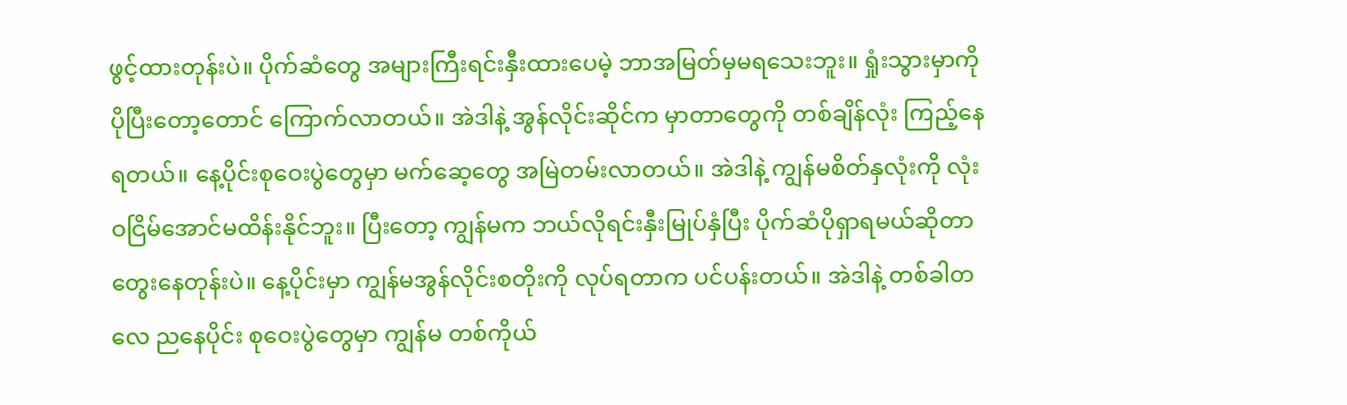ဖွင့်ထားတုန်းပဲ။ ပိုက်ဆံတွေ အများကြီးရင်းနှီးထားပေမဲ့ ဘာအမြတ်မှမရသေးဘူး။ ရှုံးသွားမှာကို ပိုပြီးတော့တောင် ကြောက်လာတယ်။ အဲဒါနဲ့ အွန်လိုင်းဆိုင်က မှာတာတွေကို တစ်ချိန်လုံး ကြည့်နေရတယ်။ နေ့ပိုင်းစုဝေးပွဲတွေမှာ မက်ဆေ့တွေ အမြဲတမ်းလာတယ်။ အဲဒါနဲ့ ကျွန်မစိတ်နှလုံးကို လုံးဝငြိမ်အောင်မထိန်းနိုင်ဘူး။ ပြီးတော့ ကျွန်မက ဘယ်လိုရင်းနှီးမြုပ်နှံပြီး ပိုက်ဆံပိုရှာရမယ်ဆိုတာ တွေးနေတုန်းပဲ။ နေ့ပိုင်းမှာ ကျွန်မအွန်လိုင်းစတိုးကို လုပ်ရတာက ပင်ပန်းတယ်။ အဲဒါနဲ့ တစ်ခါတလေ ညနေပိုင်း စုဝေးပွဲတွေမှာ ကျွန်မ တစ်ကိုယ်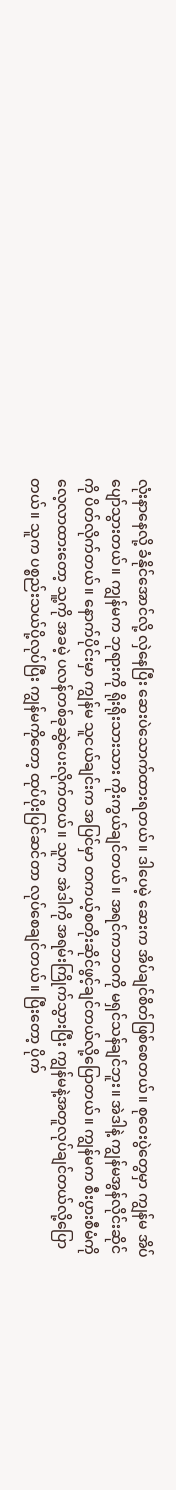လုံးနာနေလို့ ခံနိုင်အောင်လို့ လှဲနေပြီး ဆေးပဲသောက်ထားရတယ်။ ဒါပေမဲ့ ဆေးက အိပ်ချင်စိတ်ဖြစ်စေတယ်။ စုဝေးပွဲတွေမှာ ကျွန်မ အိပ်ပျော်သွားတယ်။ ကျွန်မက ဘုရားကို ရိုးရိုးသားသား ကိုးကွယ်ချင်တယ်။ အရင်ကဘဝကို မရှင်သန်ချင်ဘူး။ အဲဒါနဲ့ ကျွန်မအွန်လိုင်းဆိုင်ကို ပိတ်လိုက်တယ်။ နောက်ပိုင်းမှာ ကျွန်မ သူငယ်ချင်းက အပြင်မှာ တကယ့်စတိုးဆိုင်ဖွင့်ချင်တယ်လို့ပြောတယ်။ ကျွန်မက စီးပွားစီမံကို လေ့လာထားတော့ သူ့ကို အခမဲ့ ပလန်တစ်ခုဆွဲပေးလိုက်တယ်။ သူက အဲဒါကို အရမ်းကြိုက်သွားပြီး ကျွန်မနဲ့အတူလုပ်ချင်တယ်လို့ပြောတယ်။ သူက ပစ္စည်းသယ်ပို့လုပ်ပြီး ကျွန်မကိုတော့ ထုပ်ပိုးပြင်ဆင်တာ လုပ်စေချင်တယ်။ ပြီးတော့ ပိုက်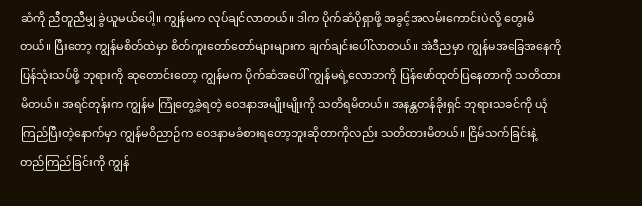ဆံကို ညီတူညီမျှ ခွဲယူမယ်ပေါ့။ ကျွန်မက လုပ်ချင်လာတယ်။ ဒါက ပိုက်ဆံပိုရှာဖို့ အခွင့်အလမ်းကောင်းပဲလို့ တွေးမိတယ်။ ပြီးတော့ ကျွန်မစိတ်ထဲမှာ စိတ်ကူးတော်တော်များများက ချက်ချင်းပေါ်လာတယ်။ အဲဒီညမှာ ကျွန်မအခြေအနေကို ပြန်သုံးသပ်ဖို့ ဘုရားကို ဆုတောင်းတော့ ကျွန်မက ပိုက်ဆံအပေါ် ကျွန်မရဲ့လောဘကို ပြန်ဖော်ထုတ်ပြနေတာကို သတိထားမိတယ်။ အရင်တုန်းက ကျွန်မ ကြုံတွေ့ခဲ့ရတဲ့ ဝေဒနာအမျိုးမျိုးကို သတိရမိတယ်။ အနန္တတန်ခိုးရှင် ဘုရားသခင်ကို ယုံကြည်ပြီးတဲ့နောက်မှာ ကျွန်မဝိညာဉ်က ဝေဒနာမခံစားရတော့ဘူးဆိုတာကိုလည်း သတိထားမိတယ်။ ငြိမ်သက်ခြင်းနဲ့ တည်ကြည်ခြင်းကို ကျွန်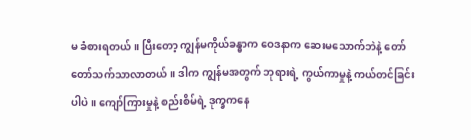မ ခံစားရတယ်။ ပြီးတော့ ကျွန်မကိုယ်ခန္ဓာက ဝေဒနာက ဆေးမသောက်ဘဲနဲ့ တော်တော်သက်သာလာတယ်။ ဒါက ကျွန်မအတွက် ဘုရားရဲ့ ကွယ်ကာမှုနဲ့ ကယ်တင်ခြင်းပါပဲ။ ကျော်ကြားမှုနဲ့ စည်းစိမ်ရဲ့ ဒုက္ခကနေ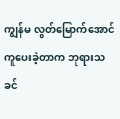ကျွန်မ လွတ်မြောက်အောင် ကူပေးခဲ့တာက ဘုရားသခင်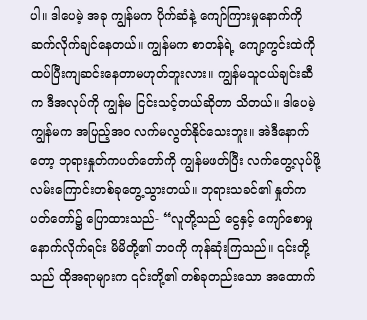ပါ။ ဒါပေမဲ့ အခု ကျွန်မက ပိုက်ဆံနဲ့ ကျော်ကြားမှုနောက်ကို ဆက်လိုက်ချင်နေတယ်။ ကျွန်မက စာတန်ရဲ့ ကျော့ကွင်းထဲကို ထပ်ပြီးကျဆင်းနေတာမဟုတ်ဘူးလား။ ကျွန်မသူငယ်ချင်းဆီက ဒီအလုပ်ကို ကျွန်မ ငြင်းသင့်တယ်ဆိုတာ သိတယ်။ ဒါပေမဲ့ ကျွန်မက အပြည့်အဝ လက်မလွတ်နိုင်သေးဘူး။ အဲဒီနောက်တော့ ဘုရားနှုတ်ကပတ်တော်ကို ကျွန်မဖတ်ပြီး လက်တွေ့လုပ်ဖို့ လမ်းကြောင်းတစ်ခုတွေ့သွားတယ်။ ဘုရားသခင်၏ နှုတ်ကပတ်တော်၌ ပြောထားသည်- “လူတို့သည် ငွေနှင့် ကျော်စောမှုနောက်လိုက်ရင်း မိမိတို့၏ ဘဝကို ကုန်ဆုံးကြသည်။ ၎င်းတို့သည် ထိုအရာများက ၎င်းတို့၏ တစ်ခုတည်းသော အထောက်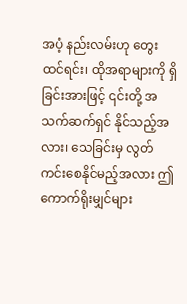အပံ့ နည်းလမ်းဟု တွေးထင်ရင်း၊ ထိုအရာများကို ရှိခြင်းအားဖြင့် ၎င်းတို့ အသက်ဆက်ရှင် နိုင်သည့်အလား၊ သေခြင်းမှ လွတ်ကင်းစေနိုင်မည့်အလား ဤကောက်ရိုးမျှင်များ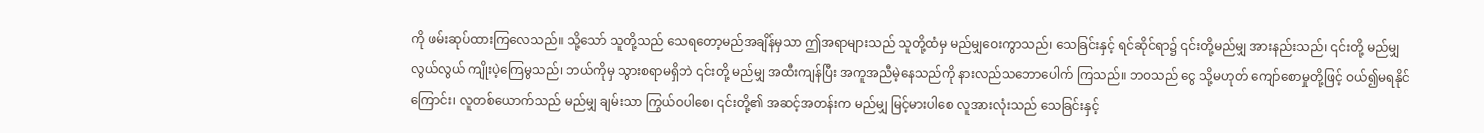ကို ဖမ်းဆုပ်ထားကြလေသည်။ သို့သော် သူတို့သည် သေရတော့မည်အချိန်မှသာ ဤအရာများသည် သူတို့ထံမှ မည်မျှဝေးကွာသည်၊ သေခြင်းနှင့် ရင်ဆိုင်ရာ၌ ၎င်းတို့မည်မျှ အားနည်းသည်၊ ၎င်းတို့ မည်မျှလွယ်လွယ် ကျိုးပဲ့ကြေမွသည်၊ ဘယ်ကိုမှ သွားစရာမရှိဘဲ ၎င်းတို့ မည်မျှ အထီးကျန်ပြီး အကူအညီမဲ့နေသည်ကို နားလည်သဘောပေါက် ကြသည်။ ဘဝသည် ငွေ သို့မဟုတ် ကျော်စောမှုတို့ဖြင့် ဝယ်၍မရနိုင်ကြောင်း၊ လူတစ်ယောက်သည် မည်မျှ ချမ်းသာ ကြွယ်ဝပါစေ၊ ၎င်းတို့၏ အဆင့်အတန်းက မည်မျှ မြင့်မားပါစေ လူအားလုံးသည် သေခြင်းနှင့်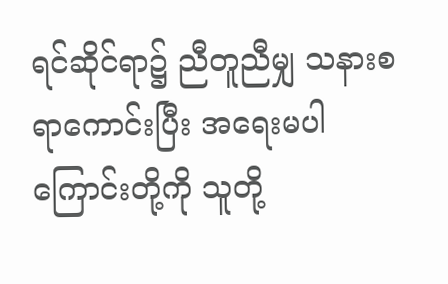ရင်ဆိုင်ရာ၌ ညီတူညီမျှ သနားစရာကောင်းပြီး အရေးမပါကြောင်းတို့ကို သူတို့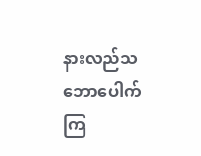နားလည်သဘောပေါက်ကြ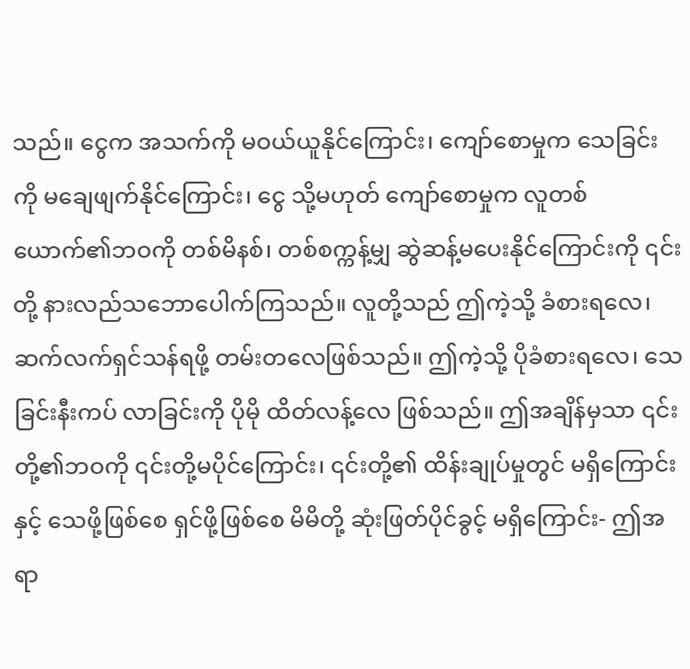သည်။ ငွေက အသက်ကို မဝယ်ယူနိုင်ကြောင်း၊ ကျော်စောမှုက သေခြင်းကို မချေဖျက်နိုင်ကြောင်း၊ ငွေ သို့မဟုတ် ကျော်စောမှုက လူတစ်ယောက်၏ဘဝကို တစ်မိနစ်၊ တစ်စက္ကန့်မျှ ဆွဲဆန့်မပေးနိုင်ကြောင်းကို ၎င်းတို့ နားလည်သဘောပေါက်ကြသည်။ လူတို့သည် ဤကဲ့သို့ ခံစားရလေ၊ ဆက်လက်ရှင်သန်ရဖို့ တမ်းတလေဖြစ်သည်။ ဤကဲ့သို့ ပိုခံစားရလေ၊ သေခြင်းနီးကပ် လာခြင်းကို ပိုမို ထိတ်လန့်လေ ဖြစ်သည်။ ဤအချိန်မှသာ ၎င်းတို့၏ဘဝကို ၎င်းတို့မပိုင်ကြောင်း၊ ၎င်းတို့၏ ထိန်းချုပ်မှုတွင် မရှိကြောင်းနှင့် သေဖို့ဖြစ်စေ ရှင်ဖို့ဖြစ်စေ မိမိတို့ ဆုံးဖြတ်ပိုင်ခွင့် မရှိကြောင်း- ဤအရာ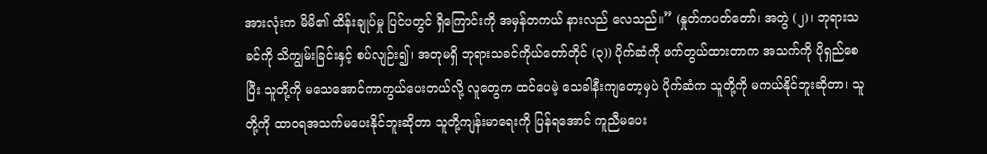အားလုံးက မိမိ၏ ထိန်းချုပ်မှု ပြင်ပတွင် ရှိကြောင်းကို အမှန်တကယ် နားလည် လေသည်။” (နှုတ်ကပတ်တော်၊ အတွဲ (၂)၊ ဘုရားသခင်ကို သိကျွမ်းခြင်းနှင့် စပ်လျဉ်း၍၊ အတုမရှိ ဘုရားသခင်ကိုယ်တော်တိုင် (၃)) ပိုက်ဆံကို ဖက်တွယ်ထားတာက အသက်ကို ပိုရှည်စေပြီး သူတို့ကို မသေအောင်ကာကွယ်ပေးတယ်လို့ လူတွေက ထင်ပေမဲ့ သေခါနီးကျတော့မှပဲ ပိုက်ဆံက သူတို့ကို မကယ်နိုင်ဘူးဆိုတာ၊ သူတို့ကို ထာဝရအသက်မပေးနိုင်ဘူးဆိုတာ သူတို့ကျန်းမာရေးကို ပြန်ရအောင် ကူညီမပေး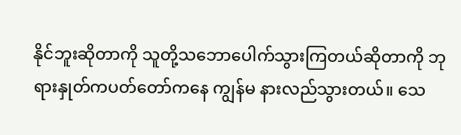နိုင်ဘူးဆိုတာကို သူတို့သဘောပေါက်သွားကြတယ်ဆိုတာကို ဘုရားနှုတ်ကပတ်တော်ကနေ ကျွန်မ နားလည်သွားတယ်။ သေ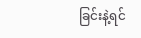ခြင်းနဲ့ရင်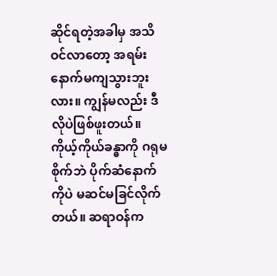ဆိုင်ရတဲ့အခါမှ အသိဝင်လာတော့ အရမ်းနောက်မကျသွားဘူးလား။ ကျွန်မလည်း ဒီလိုပဲဖြစ်ဖူးတယ်။ ကိုယ့်ကိုယ်ခန္ဓာကို ဂရုမစိုက်ဘဲ ပိုက်ဆံနောက်ကိုပဲ မဆင်မခြင်လိုက်တယ်။ ဆရာဝန်က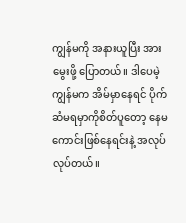ကျွန်မကို အနားယူပြီး အားမွေးဖို့ ပြောတယ်။ ဒါပေမဲ့ ကျွန်မက အိမ်မှာနေရင် ပိုက်ဆံမရမှာကိုစိတ်ပူတော့ နေမကောင်းဖြစ်နေရင်းနဲ့ အလုပ်လုပ်တယ်။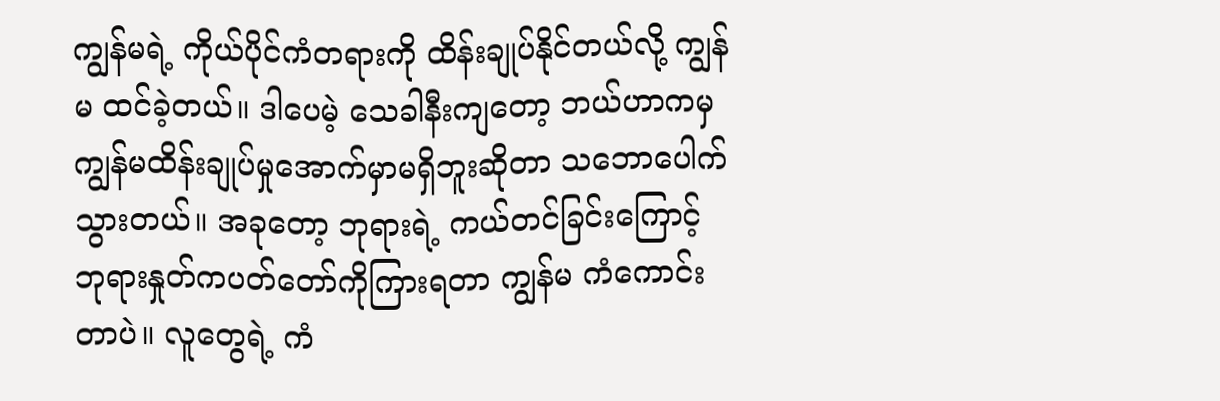ကျွန်မရဲ့ ကိုယ်ပိုင်ကံတရားကို ထိန်းချုပ်နိုင်တယ်လို့ ကျွန်မ ထင်ခဲ့တယ်။ ဒါပေမဲ့ သေခါနီးကျတော့ ဘယ်ဟာကမှ ကျွန်မထိန်းချုပ်မှုအောက်မှာမရှိဘူးဆိုတာ သဘောပေါက်သွားတယ်။ အခုတော့ ဘုရားရဲ့ ကယ်တင်ခြင်းကြောင့် ဘုရားနှုတ်ကပတ်တော်ကိုကြားရတာ ကျွန်မ ကံကောင်းတာပဲ။ လူတွေရဲ့ ကံ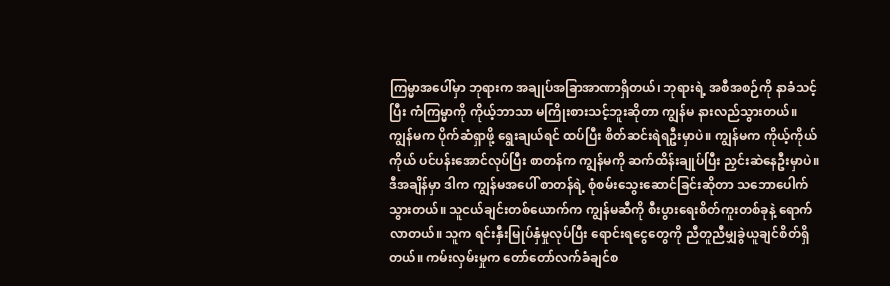ကြမ္မာအပေါ်မှာ ဘုရားက အချုပ်အခြာအာဏာရှိတယ်၊ ဘုရားရဲ့ အစီအစဉ်ကို နာခံသင့်ပြီး ကံကြမ္မာကို ကိုယ့်ဘာသာ မကြိုးစားသင့်ဘူးဆိုတာ ကျွန်မ နားလည်သွားတယ်။ ကျွန်မက ပိုက်ဆံရှာဖို့ ရွေးချယ်ရင် ထပ်ပြီး စိတ်ဆင်းရဲရဦးမှာပဲ။ ကျွန်မက ကိုယ့်ကိုယ်ကိုယ် ပင်ပန်းအောင်လုပ်ပြီး စာတန်က ကျွန်မကို ဆက်ထိန်းချုပ်ပြီး ညှင်းဆဲနေဦးမှာပဲ။ ဒီအချိန်မှာ ဒါက ကျွန်မအပေါ် စာတန်ရဲ့ စုံစမ်းသွေးဆောင်ခြင်းဆိုတာ သဘောပေါက်သွားတယ်။ သူငယ်ချင်းတစ်ယောက်က ကျွန်မဆီကို စီးပွားရေးစိတ်ကူးတစ်ခုနဲ့ ရောက်လာတယ်။ သူက ရင်းနှီးမြုပ်နှံမှုလုပ်ပြီး ရောင်းရငွေတွေကို ညီတူညီမျှခွဲယူချင်စိတ်ရှိတယ်။ ကမ်းလှမ်းမှုက တော်တော်လက်ခံချင်စ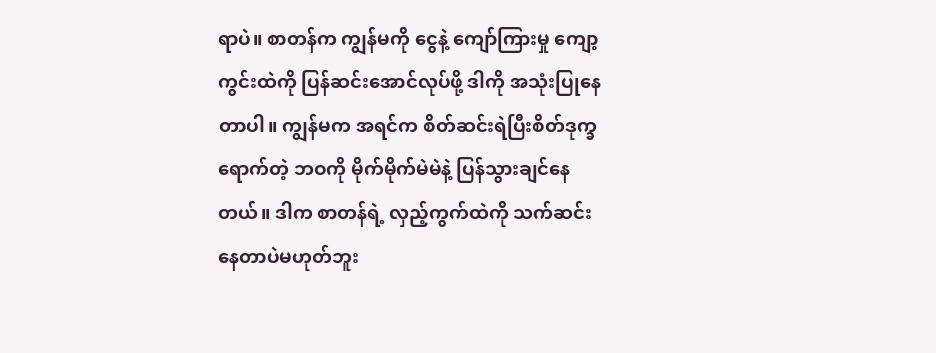ရာပဲ။ စာတန်က ကျွန်မကို ငွေနဲ့ ကျော်ကြားမှု ကျော့ကွင်းထဲကို ပြန်ဆင်းအောင်လုပ်ဖို့ ဒါကို အသုံးပြုနေတာပါ။ ကျွန်မက အရင်က စိတ်ဆင်းရဲပြီးစိတ်ဒုက္ခရောက်တဲ့ ဘဝကို မိုက်မိုက်မဲမဲနဲ့ ပြန်သွားချင်နေတယ်။ ဒါက စာတန်ရဲ့ လှည့်ကွက်ထဲကို သက်ဆင်းနေတာပဲမဟုတ်ဘူး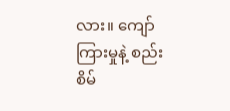လား။ ကျော်ကြားမှုနဲ့ စည်းစိမ်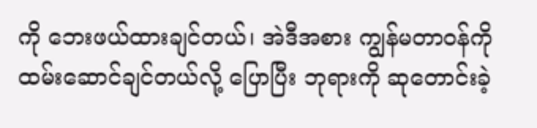ကို ဘေးဖယ်ထားချင်တယ်၊ အဲဒီအစား ကျွန်မတာဝန်ကိုထမ်းဆောင်ချင်တယ်လို့ ပြောပြီး ဘုရားကို ဆုတောင်းခဲ့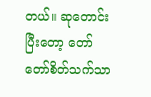တယ်။ ဆုတောင်းပြီးတော့ တော်တော်စိတ်သက်သာ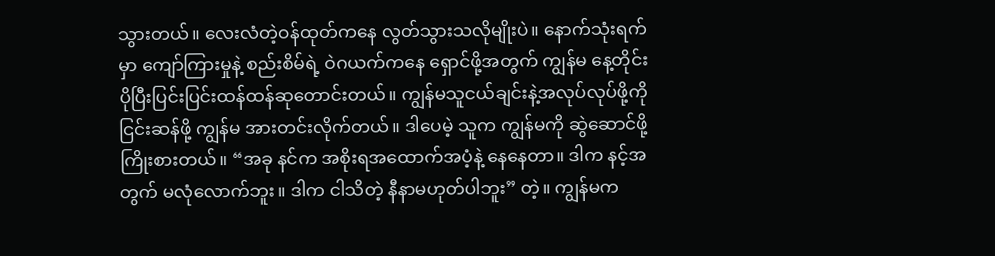သွားတယ်။ လေးလံတဲ့ဝန်ထုတ်ကနေ လွတ်သွားသလိုမျိုးပဲ။ နောက်သုံးရက်မှာ ကျော်ကြားမှုနဲ့ စည်းစိမ်ရဲ့ ဝဲဂယက်ကနေ ရှောင်ဖို့အတွက် ကျွန်မ နေ့တိုင်း ပိုပြီးပြင်းပြင်းထန်ထန်ဆုတောင်းတယ်။ ကျွန်မသူငယ်ချင်းနဲ့အလုပ်လုပ်ဖို့ကို ငြင်းဆန်ဖို့ ကျွန်မ အားတင်းလိုက်တယ်။ ဒါပေမဲ့ သူက ကျွန်မကို ဆွဲဆောင်ဖို့ ကြိုးစားတယ်။ “အခု နင်က အစိုးရအထောက်အပံ့နဲ့ နေနေတာ။ ဒါက နင့်အတွက် မလုံလောက်ဘူး။ ဒါက ငါသိတဲ့ နီနာမဟုတ်ပါဘူး” တဲ့။ ကျွန်မက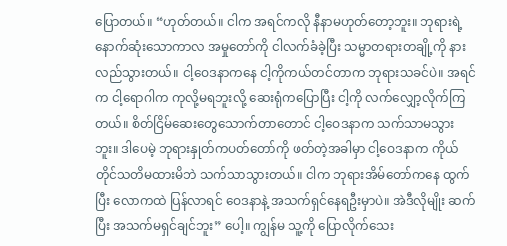ပြောတယ်။ “ဟုတ်တယ်။ ငါက အရင်ကလို နီနာမဟုတ်တော့ဘူး။ ဘုရားရဲ့ နောက်ဆုံးသောကာလ အမှုတော်ကို ငါလက်ခံခဲ့ပြီး သမ္မာတရားတချို့ကို နားလည်သွားတယ်။ ငါ့ဝေဒနာကနေ ငါ့ကိုကယ်တင်တာက ဘုရားသခင်ပဲ။ အရင်က ငါ့ရောဂါက ကုလို့မရဘူးလို့ ဆေးရုံကပြောပြီး ငါ့ကို လက်လျှော့လိုက်ကြတယ်။ စိတ်ငြိမ်ဆေးတွေသောက်တာတောင် ငါ့ဝေဒနာက သက်သာမသွားဘူး။ ဒါပေမဲ့ ဘုရားနှုတ်ကပတ်တော်ကို ဖတ်တဲ့အခါမှာ ငါ့ဝေဒနာက ကိုယ်တိုင်သတိမထားမိဘဲ သက်သာသွားတယ်။ ငါက ဘုရားအိမ်တော်ကနေ ထွက်ပြီး လောကထဲ ပြန်လာရင် ဝေဒနာနဲ့ အသက်ရှင်နေရဦးမှာပဲ။ အဲဒီလိုမျိုး ဆက်ပြီး အသက်မရှင်ချင်ဘူး” ပေါ့။ ကျွန်မ သူ့ကို ပြောလိုက်သေး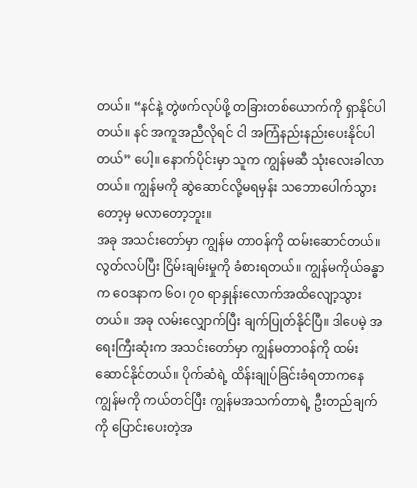တယ်။ “နင်နဲ့ တွဲဖက်လုပ်ဖို့ တခြားတစ်ယောက်ကို ရှာနိုင်ပါတယ်။ နင် အကူအညီလိုရင် ငါ အကြံနည်းနည်းပေးနိုင်ပါတယ်” ပေါ့။ နောက်ပိုင်းမှာ သူက ကျွန်မဆီ သုံးလေးခါလာတယ်။ ကျွန်မကို ဆွဲဆောင်လို့မရမှန်း သဘောပေါက်သွားတော့မှ မလာတော့ဘူး။
အခု အသင်းတော်မှာ ကျွန်မ တာဝန်ကို ထမ်းဆောင်တယ်။ လွတ်လပ်ပြီး ငြိမ်းချမ်းမှုကို ခံစားရတယ်။ ကျွန်မကိုယ်ခန္ဓာက ဝေဒနာက ၆၀၊ ၇၀ ရာနှုန်းလောက်အထိလျော့သွားတယ်။ အခု လမ်းလျှောက်ပြီး ချက်ပြုတ်နိုင်ပြီ။ ဒါပေမဲ့ အရေးကြီးဆုံးက အသင်းတော်မှာ ကျွန်မတာဝန်ကို ထမ်းဆောင်နိုင်တယ်။ ပိုက်ဆံရဲ့ ထိန်းချုပ်ခြင်းခံရတာကနေ ကျွန်မကို ကယ်တင်ပြီး ကျွန်မအသက်တာရဲ့ ဦးတည်ချက်ကို ပြောင်းပေးတဲ့အ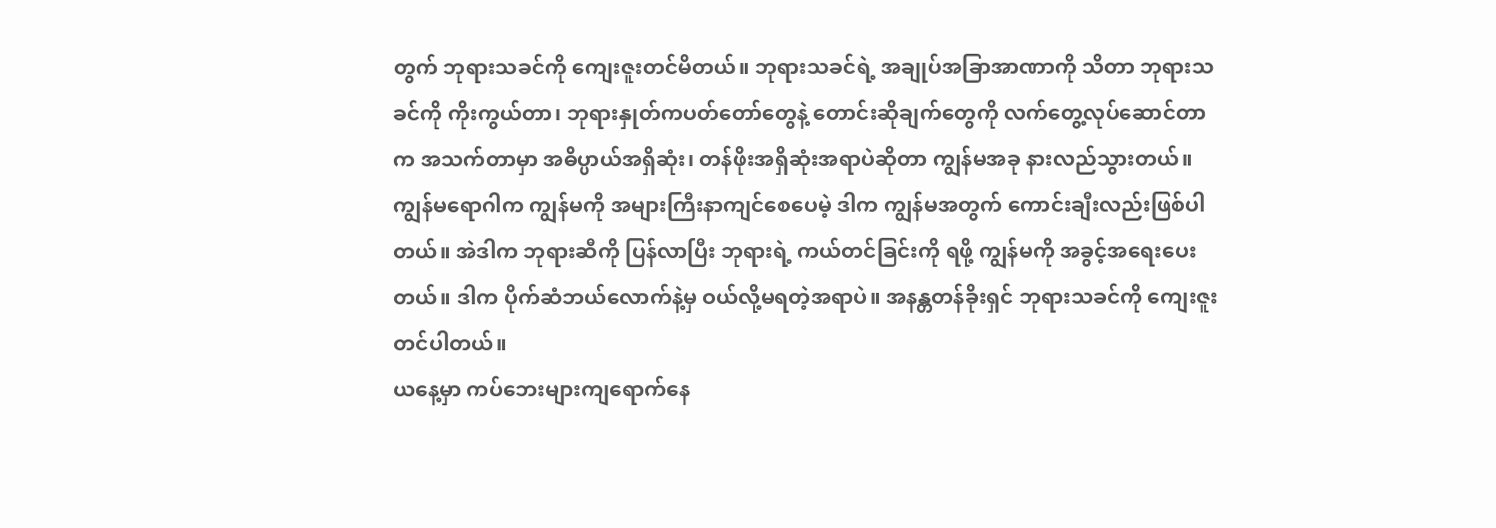တွက် ဘုရားသခင်ကို ကျေးဇူးတင်မိတယ်။ ဘုရားသခင်ရဲ့ အချုပ်အခြာအာဏာကို သိတာ ဘုရားသခင်ကို ကိုးကွယ်တာ၊ ဘုရားနှုတ်ကပတ်တော်တွေနဲ့ တောင်းဆိုချက်တွေကို လက်တွေ့လုပ်ဆောင်တာက အသက်တာမှာ အဓိပ္ပာယ်အရှိဆုံး၊ တန်ဖိုးအရှိဆုံးအရာပဲဆိုတာ ကျွန်မအခု နားလည်သွားတယ်။ ကျွန်မရောဂါက ကျွန်မကို အများကြီးနာကျင်စေပေမဲ့ ဒါက ကျွန်မအတွက် ကောင်းချီးလည်းဖြစ်ပါတယ်။ အဲဒါက ဘုရားဆီကို ပြန်လာပြီး ဘုရားရဲ့ ကယ်တင်ခြင်းကို ရဖို့ ကျွန်မကို အခွင့်အရေးပေးတယ်။ ဒါက ပိုက်ဆံဘယ်လောက်နဲ့မှ ဝယ်လို့မရတဲ့အရာပဲ။ အနန္တတန်ခိုးရှင် ဘုရားသခင်ကို ကျေးဇူးတင်ပါတယ်။
ယနေ့မှာ ကပ်ဘေးများကျရောက်နေ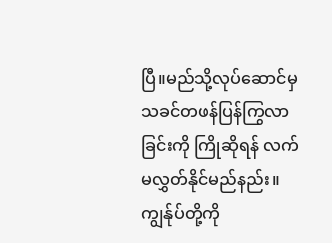ပြီ။မည်သို့လုပ်ဆောင်မှ သခင်တဖန်ပြန်ကြွလာခြင်းကို ကြိုဆိုရန် လက်မလွှတ်နိုင်မည်နည်း။ကျွန်ုပ်တို့ကို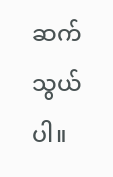ဆက်သွယ်ပါ။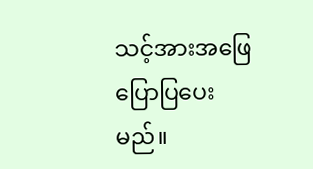သင့်အားအဖြေပြောပြပေးမည်။